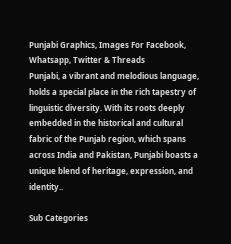Punjabi Graphics, Images For Facebook, Whatsapp, Twitter & Threads
Punjabi, a vibrant and melodious language, holds a special place in the rich tapestry of linguistic diversity. With its roots deeply embedded in the historical and cultural fabric of the Punjab region, which spans across India and Pakistan, Punjabi boasts a unique blend of heritage, expression, and identity..

Sub Categories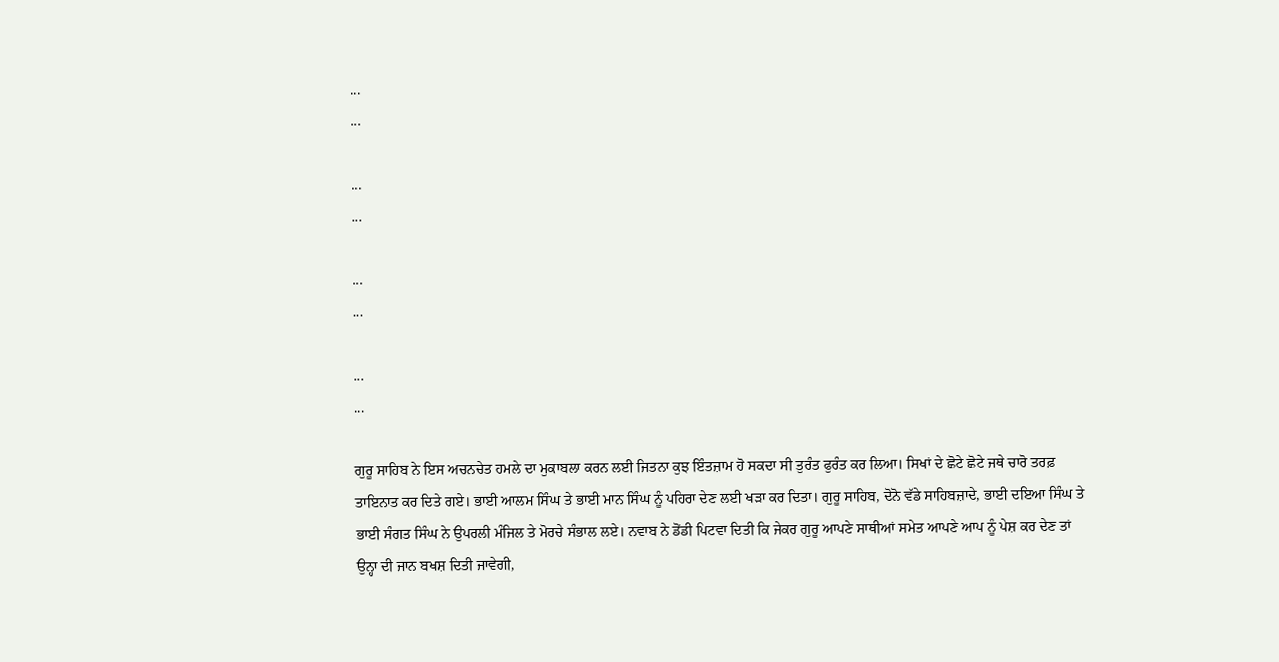...
...

...
...

...
...

...
...

ਗੁਰੂ ਸਾਹਿਬ ਨੇ ਇਸ ਅਚਨਚੇਤ ਹਮਲੇ ਦਾ ਮੁਕਾਬਲਾ ਕਰਨ ਲਈ ਜਿਤਨਾ ਕੁਝ ਇੰਤਜ਼ਾਮ ਹੋ ਸਕਦਾ ਸੀ ਤੁਰੰਤ ਫੁਰੰਤ ਕਰ ਲਿਆ। ਸਿਖਾਂ ਦੇ ਛੋਟੇ ਛੋਟੇ ਜਥੇ ਚਾਰੋ ਤਰਫ਼ ਤਾਇਨਾਤ ਕਰ ਦਿਤੇ ਗਏ। ਭਾਈ ਆਲਮ ਸਿੰਘ ਤੇ ਭਾਈ ਮਾਨ ਸਿੰਘ ਨੂੰ ਪਹਿਰਾ ਦੇਣ ਲਈ ਖੜਾ ਕਰ ਦਿਤਾ। ਗੁਰੂ ਸਾਹਿਬ, ਦੋਨੋ ਵੱਡੇ ਸਾਹਿਬਜ਼ਾਦੇ, ਭਾਈ ਦਇਆ ਸਿੰਘ ਤੇ ਭਾਈ ਸੰਗਤ ਸਿੰਘ ਨੇ ਉਪਰਲੀ ਮੰਜਿਲ ਤੇ ਮੋਰਚੇ ਸੰਭਾਲ ਲਏ। ਨਵਾਬ ਨੇ ਡੋਂਡੀ ਪਿਟਵਾ ਦਿਤੀ ਕਿ ਜੇਕਰ ਗੁਰੂ ਆਪਣੇ ਸਾਥੀਆਂ ਸਮੇਤ ਆਪਣੇ ਆਪ ਨੂੰ ਪੇਸ਼ ਕਰ ਦੇਣ ਤਾਂ ਉਨ੍ਹਾ ਦੀ ਜਾਨ ਬਖਸ਼ ਦਿਤੀ ਜਾਵੇਗੀ,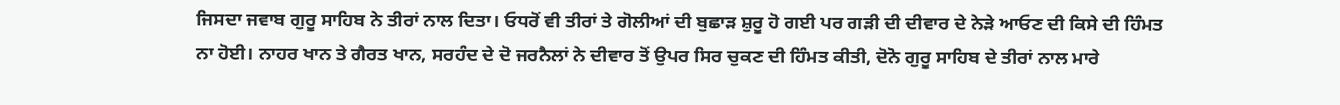ਜਿਸਦਾ ਜਵਾਬ ਗੁਰੂ ਸਾਹਿਬ ਨੇ ਤੀਰਾਂ ਨਾਲ ਦਿਤਾ। ਓਧਰੋਂ ਵੀ ਤੀਰਾਂ ਤੇ ਗੋਲੀਆਂ ਦੀ ਬੁਛਾੜ ਸ਼ੁਰੂ ਹੋ ਗਈ ਪਰ ਗੜੀ ਦੀ ਦੀਵਾਰ ਦੇ ਨੇੜੇ ਆਓਣ ਦੀ ਕਿਸੇ ਦੀ ਹਿੰਮਤ ਨਾ ਹੋਈ। ਨਾਹਰ ਖਾਨ ਤੇ ਗੈਰਤ ਖਾਨ, ਸਰਹੰਦ ਦੇ ਦੋ ਜਰਨੈਲਾਂ ਨੇ ਦੀਵਾਰ ਤੋਂ ਉਪਰ ਸਿਰ ਚੁਕਣ ਦੀ ਹਿੰਮਤ ਕੀਤੀ, ਦੋਨੋ ਗੁਰੂ ਸਾਹਿਬ ਦੇ ਤੀਰਾਂ ਨਾਲ ਮਾਰੇ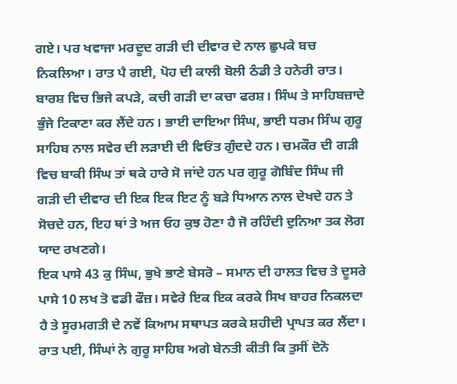ਗਏ। ਪਰ ਖਵਾਜਾ ਮਰਦੂਦ ਗੜੀ ਦੀ ਦੀਵਾਰ ਦੇ ਨਾਲ ਛੁਪਕੇ ਬਚ ਨਿਕਲਿਆ। ਰਾਤ ਪੈ ਗਈ, ਪੋਹ ਦੀ ਕਾਲੀ ਬੋਲੀ ਠੰਡੀ ਤੇ ਹਨੇਰੀ ਰਾਤ। ਬਾਰਸ਼ ਵਿਚ ਭਿਜੇ ਕਪੜੇ, ਕਚੀ ਗੜੀ ਦਾ ਕਚਾ ਫਰਸ਼। ਸਿੰਘ ਤੇ ਸਾਹਿਬਜ਼ਾਦੇ ਭੁੰਜੇ ਟਿਕਾਣਾ ਕਰ ਲੈਂਦੇ ਹਨ। ਭਾਈ ਦਾਇਆ ਸਿੰਘ, ਭਾਈ ਧਰਮ ਸਿੰਘ ਗੁਰੂ ਸਾਹਿਬ ਨਾਲ ਸਵੇਰ ਦੀ ਲੜਾਈ ਦੀ ਵਿਓਂਤ ਗੁੰਦਦੇ ਹਨ। ਚਮਕੌਰ ਦੀ ਗੜੀ ਵਿਚ ਬਾਕੀ ਸਿੰਘ ਤਾਂ ਥਕੇ ਹਾਰੇ ਸੋ ਜਾਂਦੇ ਹਨ ਪਰ ਗੁਰੂ ਗੋਬਿੰਦ ਸਿੰਘ ਜੀ ਗੜੀ ਦੀ ਦੀਵਾਰ ਦੀ ਇਕ ਇਕ ਇਟ ਨੂੰ ਬੜੇ ਧਿਆਨ ਨਾਲ ਦੇਖਦੇ ਹਨ ਤੇ ਸੋਚਦੇ ਹਨ, ਇਹ ਥਾਂ ਤੇ ਅਜ ਓਹ ਕੁਝ ਹੋਣਾ ਹੈ ਜੋ ਰਹਿੰਦੀ ਦੁਨਿਆ ਤਕ ਲੋਗ ਯਾਦ ਰਖਣਗੇ।
ਇਕ ਪਾਸੇ 43 ਕੁ ਸਿੰਘ, ਭੁਖੇ ਭਾਣੇ ਬੇਸਰੋ – ਸਮਾਨ ਦੀ ਹਾਲਤ ਵਿਚ ਤੇ ਦੂਸਰੇ ਪਾਸੇ 10 ਲਖ ਤੋ ਵਡੀ ਫੌਜ਼। ਸਵੇਰੇ ਇਕ ਇਕ ਕਰਕੇ ਸਿਖ ਬਾਹਰ ਨਿਕਲਦਾ ਹੈ ਤੇ ਸੂਰਮਗਤੀ ਦੇ ਨਵੇਂ ਕਿਆਮ ਸਥਾਪਤ ਕਰਕੇ ਸ਼ਹੀਦੀ ਪ੍ਰਾਪਤ ਕਰ ਲੈਂਦਾ। ਰਾਤ ਪਈ, ਸਿੰਘਾਂ ਨੇ ਗੁਰੂ ਸਾਹਿਬ ਅਗੇ ਬੇਨਤੀ ਕੀਤੀ ਕਿ ਤੁਸੀਂ ਦੋਨੋ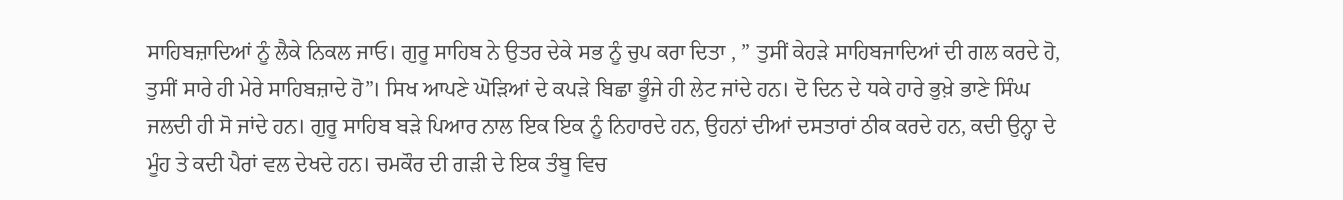ਸਾਹਿਬਜ਼ਾਦਿਆਂ ਨੂੰ ਲੈਕੇ ਨਿਕਲ ਜਾਓ। ਗੁਰੂ ਸਾਹਿਬ ਨੇ ਉਤਰ ਦੇਕੇ ਸਭ ਨੂੰ ਚੁਪ ਕਰਾ ਦਿਤਾ , ” ਤੁਸੀਂ ਕੇਹੜੇ ਸਾਹਿਬਜਾਦਿਆਂ ਦੀ ਗਲ ਕਰਦੇ ਹੋ, ਤੁਸੀਂ ਸਾਰੇ ਹੀ ਮੇਰੇ ਸਾਹਿਬਜ਼ਾਦੇ ਹੋ”। ਸਿਖ ਆਪਣੇ ਘੋੜਿਆਂ ਦੇ ਕਪੜੇ ਬਿਛਾ ਭੂੰਜੇ ਹੀ ਲੇਟ ਜਾਂਦੇ ਹਨ। ਦੋ ਦਿਨ ਦੇ ਧਕੇ ਹਾਰੇ ਭੁਖ਼ੇ ਭਾਣੇ ਸਿੰਘ ਜਲਦੀ ਹੀ ਸੋ ਜਾਂਦੇ ਹਨ। ਗੁਰੂ ਸਾਹਿਬ ਬੜੇ ਪਿਆਰ ਨਾਲ ਇਕ ਇਕ ਨੂੰ ਨਿਹਾਰਦੇ ਹਨ, ਉਹਨਾਂ ਦੀਆਂ ਦਸਤਾਰਾਂ ਠੀਕ ਕਰਦੇ ਹਨ, ਕਦੀ ਉਨ੍ਹਾ ਦੇ ਮੂੰਹ ਤੇ ਕਦੀ ਪੈਰਾਂ ਵਲ ਦੇਖਦੇ ਹਨ। ਚਮਕੌਰ ਦੀ ਗੜੀ ਦੇ ਇਕ ਤੰਬੂ ਵਿਚ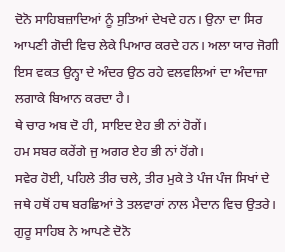ਦੋਨੋ ਸਾਹਿਬਜ਼ਾਦਿਆਂ ਨੂੰ ਸੁਤਿਆਂ ਦੇਖਦੇ ਹਨ। ਉਨਾ ਦਾ ਸਿਰ ਆਪਣੀ ਗੋਦੀ ਵਿਚ ਲੇਕੇ ਪਿਆਰ ਕਰਦੇ ਹਨ। ਅਲਾ ਯਾਰ ਜੋਗੀ ਇਸ ਵਕਤ ਉਨ੍ਹਾ ਦੇ ਅੰਦਰ ਉਠ ਰਹੇ ਵਲਵਲਿਆਂ ਦਾ ਅੰਦਾਜ਼ਾ ਲਗਾਕੇ ਬਿਆਨ ਕਰਦਾ ਹੈ।
ਥੇ ਚਾਰ ਅਬ ਦੋ ਹੀ, ਸਾਇਦ ਏਹ ਭੀ ਨਾਂ ਹੋਗੇਂ।
ਹਮ ਸਬਰ ਕਰੇਂਗੇ ਜੁ ਅਗਰ ਏਹ ਭੀ ਨਾਂ ਹੋਂਗੇ।
ਸਵੇਰ ਹੋਈ, ਪਹਿਲੇ ਤੀਰ ਚਲੇ, ਤੀਰ ਮੁਕੇ ਤੇ ਪੰਜ ਪੰਜ ਸਿਖਾਂ ਦੇ ਜਥੇ ਹਥੋਂ ਹਥ ਬਰਛਿਆਂ ਤੇ ਤਲਵਾਰਾਂ ਨਾਲ ਮੈਦਾਨ ਵਿਚ ਉਤਰੇ। ਗੁਰੂ ਸਾਹਿਬ ਨੇ ਆਪਣੇ ਦੋਨੋ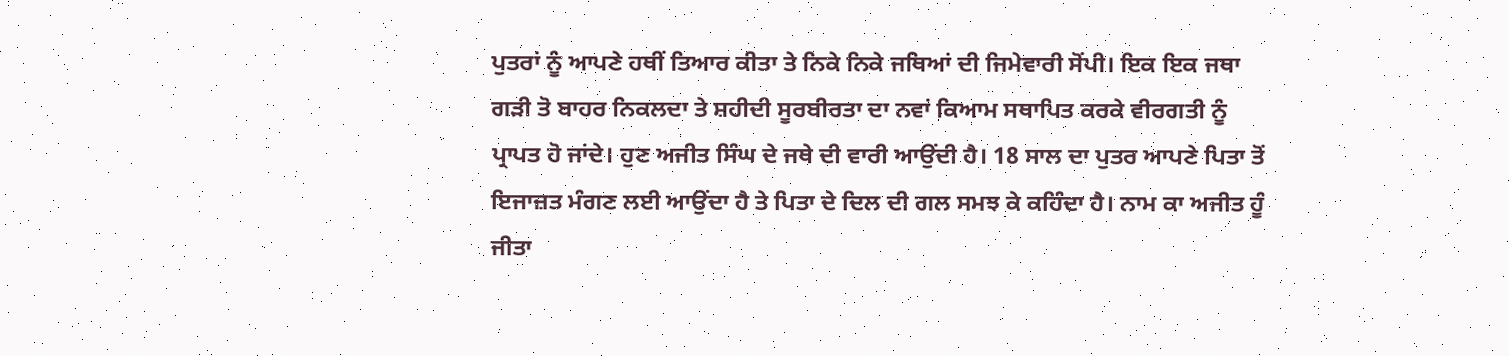ਪੁਤਰਾਂ ਨੂੰ ਆਪਣੇ ਹਥੀਂ ਤਿਆਰ ਕੀਤਾ ਤੇ ਨਿਕੇ ਨਿਕੇ ਜਥਿਆਂ ਦੀ ਜਿਮੇਵਾਰੀ ਸੋਂਪੀ। ਇਕ ਇਕ ਜਥਾ ਗੜੀ ਤੋ ਬਾਹਰ ਨਿਕਲਦਾ ਤੇ ਸ਼ਹੀਦੀ ਸੂਰਬੀਰਤਾ ਦਾ ਨਵਾਂ ਕਿਆਮ ਸਥਾਪਿਤ ਕਰਕੇ ਵੀਰਗਤੀ ਨੂੰ ਪ੍ਰਾਪਤ ਹੋ ਜਾਂਦੇ। ਹੁਣ ਅਜੀਤ ਸਿੰਘ ਦੇ ਜਥੇ ਦੀ ਵਾਰੀ ਆਉਂਦੀ ਹੈ। 18 ਸਾਲ ਦਾ ਪੁਤਰ ਆਪਣੇ ਪਿਤਾ ਤੋਂ ਇਜਾਜ਼ਤ ਮੰਗਣ ਲਈ ਆਉਂਦਾ ਹੈ ਤੇ ਪਿਤਾ ਦੇ ਦਿਲ ਦੀ ਗਲ ਸਮਝ ਕੇ ਕਹਿੰਦਾ ਹੈ। ਨਾਮ ਕਾ ਅਜੀਤ ਹੂੰ ਜੀਤਾ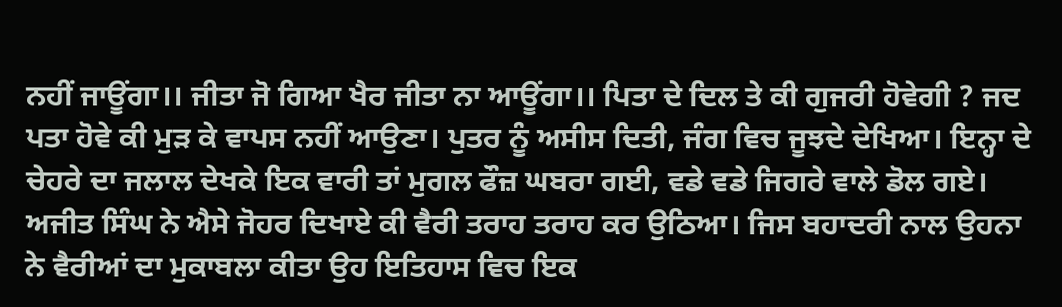ਨਹੀਂ ਜਾਊਂਗਾ।। ਜੀਤਾ ਜੋ ਗਿਆ ਖੈਰ ਜੀਤਾ ਨਾ ਆਊਂਗਾ।। ਪਿਤਾ ਦੇ ਦਿਲ ਤੇ ਕੀ ਗੁਜਰੀ ਹੋਵੇਗੀ ? ਜਦ ਪਤਾ ਹੋਵੇ ਕੀ ਮੁੜ ਕੇ ਵਾਪਸ ਨਹੀਂ ਆਉਣਾ। ਪੁਤਰ ਨੂੰ ਅਸੀਸ ਦਿਤੀ, ਜੰਗ ਵਿਚ ਜੂਝਦੇ ਦੇਖਿਆ। ਇਨ੍ਹਾ ਦੇ ਚੇਹਰੇ ਦਾ ਜਲਾਲ ਦੇਖਕੇ ਇਕ ਵਾਰੀ ਤਾਂ ਮੁਗਲ ਫੌਜ਼ ਘਬਰਾ ਗਈ, ਵਡੇ ਵਡੇ ਜਿਗਰੇ ਵਾਲੇ ਡੋਲ ਗਏ। ਅਜੀਤ ਸਿੰਘ ਨੇ ਐਸੇ ਜੋਹਰ ਦਿਖਾਏ ਕੀ ਵੈਰੀ ਤਰਾਹ ਤਰਾਹ ਕਰ ਉਠਿਆ। ਜਿਸ ਬਹਾਦਰੀ ਨਾਲ ਉਹਨਾ ਨੇ ਵੈਰੀਆਂ ਦਾ ਮੁਕਾਬਲਾ ਕੀਤਾ ਉਹ ਇਤਿਹਾਸ ਵਿਚ ਇਕ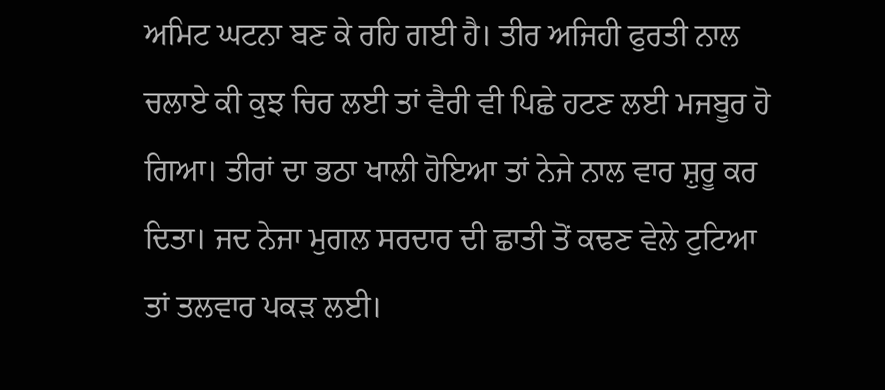ਅਮਿਟ ਘਟਨਾ ਬਣ ਕੇ ਰਹਿ ਗਈ ਹੈ। ਤੀਰ ਅਜਿਹੀ ਫੁਰਤੀ ਨਾਲ ਚਲਾਏ ਕੀ ਕੁਝ ਚਿਰ ਲਈ ਤਾਂ ਵੈਰੀ ਵੀ ਪਿਛੇ ਹਟਣ ਲਈ ਮਜਬੂਰ ਹੋ ਗਿਆ। ਤੀਰਾਂ ਦਾ ਭਠਾ ਖਾਲੀ ਹੋਇਆ ਤਾਂ ਨੇਜੇ ਨਾਲ ਵਾਰ ਸ਼ੁਰੂ ਕਰ ਦਿਤਾ। ਜਦ ਨੇਜਾ ਮੁਗਲ ਸਰਦਾਰ ਦੀ ਛਾਤੀ ਤੋਂ ਕਢਣ ਵੇਲੇ ਟੁਟਿਆ ਤਾਂ ਤਲਵਾਰ ਪਕੜ ਲਈ।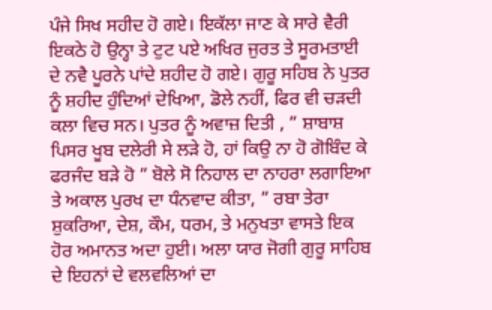ਪੰਜੇ ਸਿਖ ਸਹੀਦ ਹੋ ਗਏ। ਇਕੱਲਾ ਜਾਣ ਕੇ ਸਾਰੇ ਵੈਰੀ ਇਕਠੇ ਹੋ ਉਨ੍ਹਾ ਤੇ ਟੁਟ ਪਏ ਅਖਿਰ ਜੁਰਤ ਤੇ ਸੂਰਮਤਾਈ ਦੇ ਨਵੈ ਪੂਰਨੇ ਪਾਂਦੇ ਸ਼ਹੀਦ ਹੋ ਗਏ। ਗੁਰੂ ਸਹਿਬ ਨੇ ਪੁਤਰ ਨੂੰ ਸ਼ਹੀਦ ਹੁੰਦਿਆਂ ਦੇਖਿਆ, ਡੋਲੇ ਨਹੀਂ, ਫਿਰ ਵੀ ਚੜਦੀ ਕਲਾ ਵਿਚ ਸਨ। ਪੁਤਰ ਨੂੰ ਅਵਾਜ਼ ਦਿਤੀ , ” ਸ਼ਾਬਾਸ਼ ਪਿਸਰ ਖੂਬ ਦਲੇਰੀ ਸੇ ਲੜੇ ਹੋ, ਹਾਂ ਕਿਉ ਨਾ ਹੋ ਗੋਬਿੰਦ ਕੇ ਫਰਜੰਦ ਬੜੇ ਹੋ ” ਬੋਲੇ ਸੋ ਨਿਹਾਲ ਦਾ ਨਾਹਰਾ ਲਗਾਇਆ ਤੇ ਅਕਾਲ ਪੁਰਖ ਦਾ ਧੰਨਵਾਦ ਕੀਤਾ, ” ਰਬਾ ਤੇਰਾ ਸ਼ੁਕਰਿਆ, ਦੇਸ਼, ਕੌਮ, ਧਰਮ, ਤੇ ਮਨੁਖਤਾ ਵਾਸਤੇ ਇਕ ਹੋਰ ਅਮਾਨਤ ਅਦਾ ਹੁਈ। ਅਲਾ ਯਾਰ ਜੋਗੀ ਗੁਰੂ ਸਾਹਿਬ ਦੇ ਇਹਨਾਂ ਦੇ ਵਲਵਲਿਆਂ ਦਾ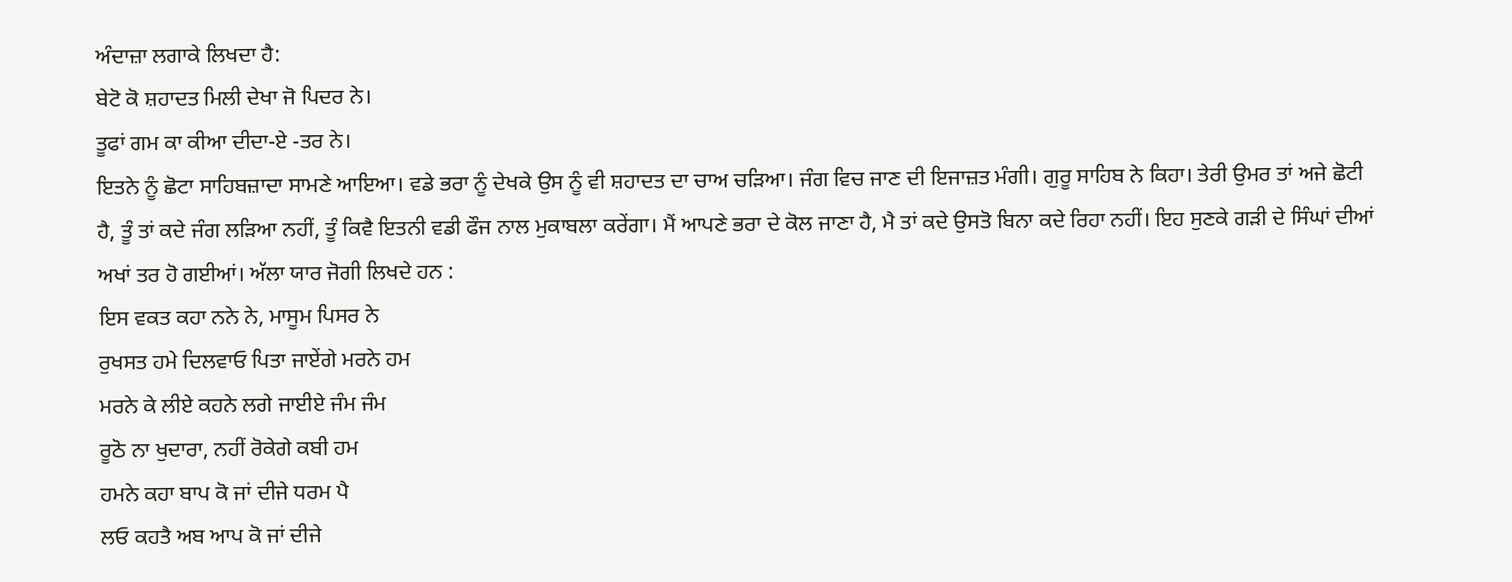ਅੰਦਾਜ਼ਾ ਲਗਾਕੇ ਲਿਖਦਾ ਹੈ:
ਬੇਟੋ ਕੋ ਸ਼ਹਾਦਤ ਮਿਲੀ ਦੇਖਾ ਜੋ ਪਿਦਰ ਨੇ।
ਤੂਫਾਂ ਗਮ ਕਾ ਕੀਆ ਦੀਦਾ-ਏ -ਤਰ ਨੇ।
ਇਤਨੇ ਨੂੰ ਛੋਟਾ ਸਾਹਿਬਜ਼ਾਦਾ ਸਾਮਣੇ ਆਇਆ। ਵਡੇ ਭਰਾ ਨੂੰ ਦੇਖਕੇ ਉਸ ਨੂੰ ਵੀ ਸ਼ਹਾਦਤ ਦਾ ਚਾਅ ਚੜਿਆ। ਜੰਗ ਵਿਚ ਜਾਣ ਦੀ ਇਜਾਜ਼ਤ ਮੰਗੀ। ਗੁਰੂ ਸਾਹਿਬ ਨੇ ਕਿਹਾ। ਤੇਰੀ ਉਮਰ ਤਾਂ ਅਜੇ ਛੋਟੀ ਹੈ, ਤੂੰ ਤਾਂ ਕਦੇ ਜੰਗ ਲੜਿਆ ਨਹੀਂ, ਤੂੰ ਕਿਵੈ ਇਤਨੀ ਵਡੀ ਫੌਜ ਨਾਲ ਮੁਕਾਬਲਾ ਕਰੇਂਗਾ। ਮੈਂ ਆਪਣੇ ਭਰਾ ਦੇ ਕੋਲ ਜਾਣਾ ਹੈ, ਮੈ ਤਾਂ ਕਦੇ ਉਸਤੋ ਬਿਨਾ ਕਦੇ ਰਿਹਾ ਨਹੀਂ। ਇਹ ਸੁਣਕੇ ਗੜੀ ਦੇ ਸਿੰਘਾਂ ਦੀਆਂ ਅਖਾਂ ਤਰ ਹੋ ਗਈਆਂ। ਅੱਲਾ ਯਾਰ ਜੋਗੀ ਲਿਖਦੇ ਹਨ :
ਇਸ ਵਕਤ ਕਹਾ ਨਨੇ ਨੇ, ਮਾਸੂਮ ਪਿਸਰ ਨੇ
ਰੁਖਸਤ ਹਮੇ ਦਿਲਵਾਓ ਪਿਤਾ ਜਾਏਂਗੇ ਮਰਨੇ ਹਮ
ਮਰਨੇ ਕੇ ਲੀਏ ਕਹਨੇ ਲਗੇ ਜਾਈਏ ਜੰਮ ਜੰਮ
ਰੂਠੋ ਨਾ ਖੁਦਾਰਾ, ਨਹੀਂ ਰੋਕੇਗੇ ਕਬੀ ਹਮ
ਹਮਨੇ ਕਹਾ ਬਾਪ ਕੋ ਜਾਂ ਦੀਜੇ ਧਰਮ ਪੈ
ਲਓ ਕਹਤੈ ਅਬ ਆਪ ਕੋ ਜਾਂ ਦੀਜੇ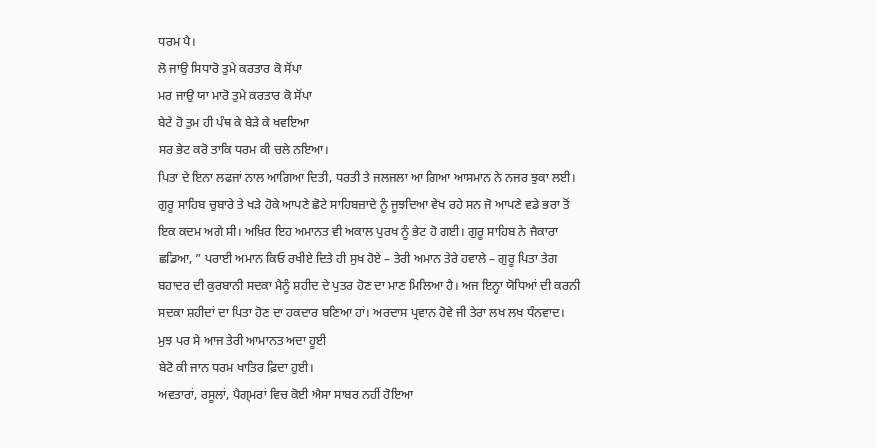ਧਰਮ ਪੈ।
ਲੋ ਜਾਉ ਸਿਧਾਰੋ ਤੁਮੇ ਕਰਤਾਰ ਕੋ ਸੋਂਪਾ
ਮਰ ਜਾਉ ਯਾ ਮਾਰੋ ਤੁਮੇ ਕਰਤਾਰ ਕੋ ਸੋਂਪਾ
ਬੇਟੇ ਹੋ ਤੁਮ ਹੀ ਪੰਥ ਕੇ ਬੇੜੇ ਕੇ ਖਵਇਆ
ਸਰ ਭੇਟ ਕਰੋ ਤਾਕਿ ਧਰਮ ਕੀ ਚਲੇ ਨਇਆ।
ਪਿਤਾ ਦੇ ਇਨਾ ਲਫਜਾਂ ਨਾਲ ਆਗਿਆ ਦਿਤੀ, ਧਰਤੀ ਤੇ ਜਲਜਲਾ ਆ ਗਿਆ ਆਸਮਾਨ ਨੇ ਨਜਰ ਝੁਕਾ ਲਈ। ਗੁਰੂ ਸਾਹਿਬ ਚੁਬਾਰੇ ਤੇ ਖੜੇ ਹੋਕੇ ਆਪਣੇ ਛੋਟੇ ਸਾਹਿਬਜ਼ਾਦੇ ਨੂੰ ਜੂਝਦਿਆ ਵੇਖ ਰਹੇ ਸਨ ਜੋ ਆਪਣੇ ਵਡੇ ਭਰਾ ਤੋਂ ਇਕ ਕਦਮ ਅਗੇ ਸੀ। ਅਖ਼ਿਰ ਇਹ ਅਮਾਨਤ ਵੀ ਅਕਾਲ ਪੁਰਖ ਨੂੰ ਭੇਟ ਹੋ ਗਈ। ਗੁਰੂ ਸਾਹਿਬ ਨੇ ਜੈਕਾਰਾ ਛਡਿਆ, ” ਪਰਾਈ ਅਮਾਨ ਕਿਓ ਰਖੀਏ ਦਿਤੇ ਹੀ ਸੁਖ ਹੋਏ – ਤੇਰੀ ਅਮਾਨ ਤੇਰੇ ਹਵਾਲੇ – ਗੁਰੂ ਪਿਤਾ ਤੇਗ ਬਹਾਦਰ ਦੀ ਕੁਰਬਾਨੀ ਸਦਕਾ ਮੈਨੂੰ ਸ਼ਹੀਦ ਦੇ ਪੁਤਰ ਹੋਣ ਦਾ ਮਾਣ ਮਿਲਿਆ ਹੈ। ਅਜ ਇਨ੍ਹਾ ਯੋਧਿਆਂ ਦੀ ਕਰਨੀ ਸਦਕਾ ਸ਼ਹੀਦਾਂ ਦਾ ਪਿਤਾ ਹੋਣ ਦਾ ਹਕਦਾਰ ਬਣਿਆ ਹਾਂ। ਅਰਦਾਸ ਪ੍ਰਵਾਨ ਹੋਵੇ ਜੀ ਤੇਰਾ ਲਖ ਲਖ ਧੰਨਵਾਦ।
ਮੁਝ ਪਰ ਸੇ ਆਜ ਤੇਰੀ ਆਮਾਨਤ ਅਦਾ ਹੂਈ
ਬੇਟੋ ਕੀ ਜਾਨ ਧਰਮ ਖਾਤਿਰ ਫ਼ਿਦਾ ਹੁਈ।
ਅਵਤਾਰਾਂ, ਰਸੂਲਾਂ, ਪੈਗ੍ਮਰਾਂ ਵਿਚ ਕੋਈ ਐਸਾ ਸਾਬਰ ਨਹੀਂ ਹੋਇਆ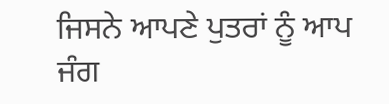ਜਿਸਨੇ ਆਪਣੇ ਪੁਤਰਾਂ ਨੂੰ ਆਪ ਜੰਗ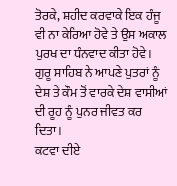ਤੋਰਕੇ, ਸ਼ਹੀਦ ਕਰਵਾਕੇ ਇਕ ਹੰਜੂ ਵੀ ਨਾ ਕੇਰਿਆ ਹੋਵੇ ਤੇ ਉਸ ਅਕਾਲ ਪੁਰਖ ਦਾ ਧੰਨਵਾਦ ਕੀਤਾ ਹੋਵੇ। ਗੁਰੂ ਸਾਹਿਬ ਨੇ ਆਪਣੇ ਪੁਤਰਾਂ ਨੂੰ ਦੇਸ਼ ਤੇ ਕੌਮ ਤੋਂ ਵਾਰਕੇ ਦੇਸ਼ ਵਾਸੀਆਂ ਦੀ ਰੂਹ ਨੂੰ ਪੁਨਰ ਜੀਵਤ ਕਰ ਦਿਤਾ।
ਕਟਵਾ ਦੀਏ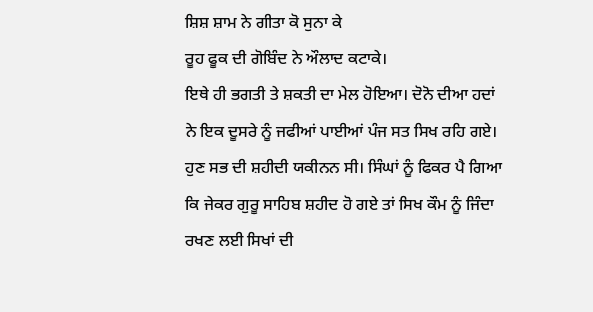ਸ਼ਿਸ਼ ਸ਼ਾਮ ਨੇ ਗੀਤਾ ਕੋ ਸੁਨਾ ਕੇ
ਰੂਹ ਫੂਕ ਦੀ ਗੋਬਿੰਦ ਨੇ ਔਲਾਦ ਕਟਾਕੇ।
ਇਥੇ ਹੀ ਭਗਤੀ ਤੇ ਸ਼ਕਤੀ ਦਾ ਮੇਲ ਹੋਇਆ। ਦੋਨੋ ਦੀਆ ਹਦਾਂ ਨੇ ਇਕ ਦੂਸਰੇ ਨੂੰ ਜਫੀਆਂ ਪਾਈਆਂ ਪੰਜ ਸਤ ਸਿਖ ਰਹਿ ਗਏ। ਹੁਣ ਸਭ ਦੀ ਸ਼ਹੀਦੀ ਯਕੀਨਨ ਸੀ। ਸਿੰਘਾਂ ਨੂੰ ਫਿਕਰ ਪੈ ਗਿਆ ਕਿ ਜੇਕਰ ਗੁਰੂ ਸਾਹਿਬ ਸ਼ਹੀਦ ਹੋ ਗਏ ਤਾਂ ਸਿਖ ਕੌਮ ਨੂੰ ਜਿੰਦਾ ਰਖਣ ਲਈ ਸਿਖਾਂ ਦੀ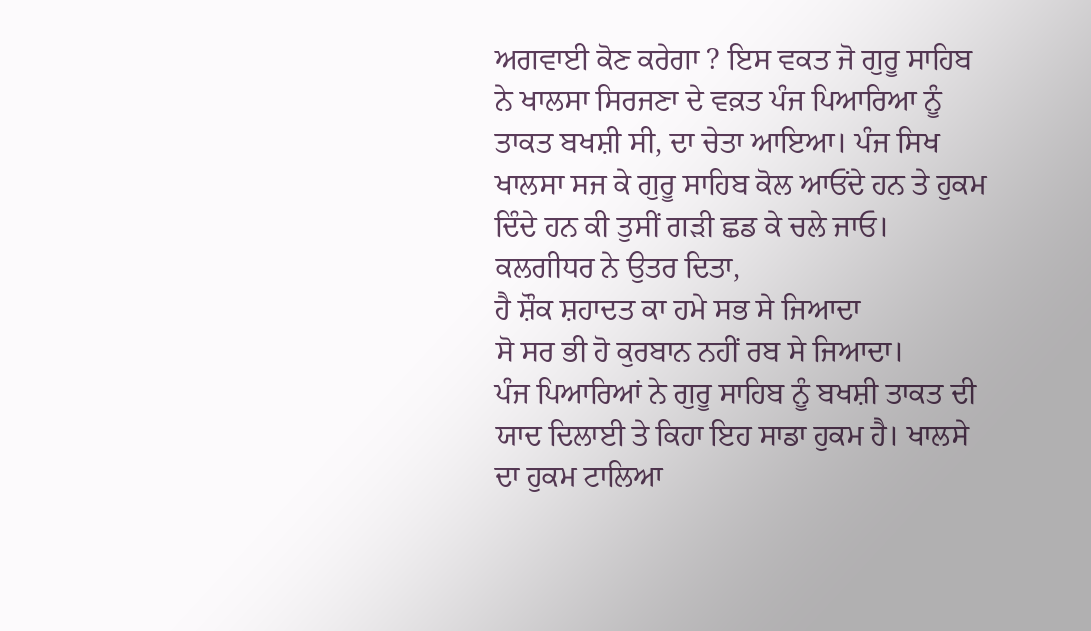ਅਗਵਾਈ ਕੋਣ ਕਰੇਗਾ ? ਇਸ ਵਕਤ ਜੋ ਗੁਰੂ ਸਾਹਿਬ ਨੇ ਖਾਲਸਾ ਸਿਰਜਣਾ ਦੇ ਵਕ਼ਤ ਪੰਜ ਪਿਆਰਿਆ ਨੂੰ ਤਾਕਤ ਬਖਸ਼ੀ ਸੀ, ਦਾ ਚੇਤਾ ਆਇਆ। ਪੰਜ ਸਿਖ ਖਾਲਸਾ ਸਜ ਕੇ ਗੁਰੂ ਸਾਹਿਬ ਕੋਲ ਆਓਂਦੇ ਹਨ ਤੇ ਹੁਕਮ ਦਿੰਦੇ ਹਨ ਕੀ ਤੁਸੀਂ ਗੜੀ ਛਡ ਕੇ ਚਲੇ ਜਾਓ। ਕਲਗੀਧਰ ਨੇ ਉਤਰ ਦਿਤਾ,
ਹੈ ਸ਼ੌਕ ਸ਼ਹਾਦਤ ਕਾ ਹਮੇ ਸਭ ਸੇ ਜਿਆਦਾ
ਸੋ ਸਰ ਭੀ ਹੋ ਕੁਰਬਾਨ ਨਹੀਂ ਰਬ ਸੇ ਜਿਆਦਾ।
ਪੰਜ ਪਿਆਰਿਆਂ ਨੇ ਗੁਰੂ ਸਾਹਿਬ ਨੂੰ ਬਖਸ਼ੀ ਤਾਕਤ ਦੀ ਯਾਦ ਦਿਲਾਈ ਤੇ ਕਿਹਾ ਇਹ ਸਾਡਾ ਹੁਕਮ ਹੈ। ਖਾਲਸੇ ਦਾ ਹੁਕਮ ਟਾਲਿਆ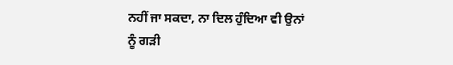ਨਹੀਂ ਜਾ ਸਕਦਾ, ਨਾ ਦਿਲ ਹੁੰਦਿਆ ਵੀ ਉਨਾਂ ਨੂੰ ਗੜੀ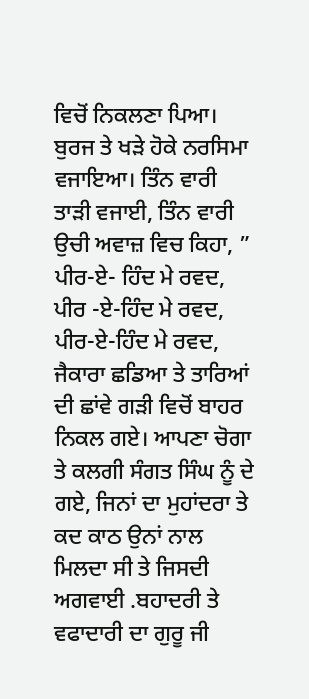ਵਿਚੋਂ ਨਿਕਲਣਾ ਪਿਆ। ਬੁਰਜ ਤੇ ਖੜੇ ਹੋਕੇ ਨਰਸਿਮਾ ਵਜਾਇਆ। ਤਿੰਨ ਵਾਰੀ ਤਾੜੀ ਵਜਾਈ, ਤਿੰਨ ਵਾਰੀ ਉਚੀ ਅਵਾਜ਼ ਵਿਚ ਕਿਹਾ, ” ਪੀਰ-ਏ- ਹਿੰਦ ਮੇ ਰਵਦ, ਪੀਰ -ਏ-ਹਿੰਦ ਮੇ ਰਵਦ, ਪੀਰ-ਏ-ਹਿੰਦ ਮੇ ਰਵਦ, ਜੈਕਾਰਾ ਛਡਿਆ ਤੇ ਤਾਰਿਆਂ ਦੀ ਛਾਂਵੇ ਗੜੀ ਵਿਚੋਂ ਬਾਹਰ ਨਿਕਲ ਗਏ। ਆਪਣਾ ਚੋਗਾ ਤੇ ਕਲਗੀ ਸੰਗਤ ਸਿੰਘ ਨੂੰ ਦੇ ਗਏ, ਜਿਨਾਂ ਦਾ ਮੁਹਾਂਦਰਾ ਤੇ ਕਦ ਕਾਠ ਉਨਾਂ ਨਾਲ ਮਿਲਦਾ ਸੀ ਤੇ ਜਿਸਦੀ ਅਗਵਾਈ .ਬਹਾਦਰੀ ਤੇ ਵਫਾਦਾਰੀ ਦਾ ਗੁਰੂ ਜੀ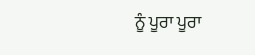ਨੂੰ ਪੂਰਾ ਪੂਰਾ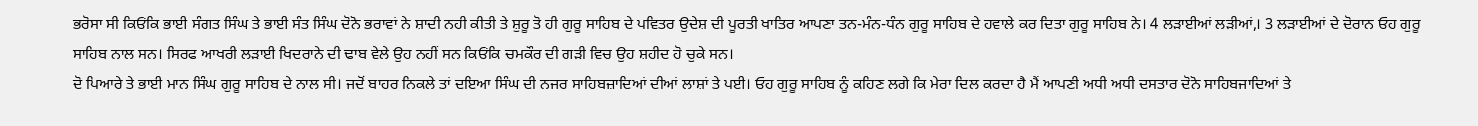ਭਰੋਸਾ ਸੀ ਕਿਓਂਕਿ ਭਾਈ ਸੰਗਤ ਸਿੰਘ ਤੇ ਭਾਈ ਸੰਤ ਸਿੰਘ ਦੋਨੋ ਭਰਾਵਾਂ ਨੇ ਸ਼ਾਦੀ ਨਹੀ ਕੀਤੀ ਤੇ ਸ਼ੁਰੂ ਤੋ ਹੀ ਗੁਰੂ ਸਾਹਿਬ ਦੇ ਪਵਿਤਰ ਉਦੇਸ਼ ਦੀ ਪੂਰਤੀ ਖਾਤਿਰ ਆਪਣਾ ਤਨ-ਮੰਨ-ਧੰਨ ਗੁਰੂ ਸਾਹਿਬ ਦੇ ਹਵਾਲੇ ਕਰ ਦਿਤਾ ਗੁਰੂ ਸਾਹਿਬ ਨੇ। 4 ਲੜਾਈਆਂ ਲੜੀਆਂ,। 3 ਲੜਾਈਆਂ ਦੇ ਦੋਰਾਨ ਓਹ ਗੁਰੂ ਸਾਹਿਬ ਨਾਲ ਸਨ। ਸਿਰਫ ਆਖਰੀ ਲੜਾਈ ਖਿਦਰਾਨੇ ਦੀ ਢਾਬ ਵੇਲੇ ਉਹ ਨਹੀਂ ਸਨ ਕਿਓਂਕਿ ਚਮਕੌਰ ਦੀ ਗੜੀ ਵਿਚ ਉਹ ਸ਼ਹੀਦ ਹੋ ਚੁਕੇ ਸਨ।
ਦੋ ਪਿਆਰੇ ਤੇ ਭਾਈ ਮਾਨ ਸਿੰਘ ਗੁਰੂ ਸਾਹਿਬ ਦੇ ਨਾਲ ਸੀ। ਜਦੋਂ ਬਾਹਰ ਨਿਕਲੇ ਤਾਂ ਦਇਆ ਸਿੰਘ ਦੀ ਨਜਰ ਸਾਹਿਬਜ਼ਾਦਿਆਂ ਦੀਆਂ ਲਾਸ਼ਾਂ ਤੇ ਪਈ। ਓਹ ਗੁਰੂ ਸਾਹਿਬ ਨੂੰ ਕਹਿਣ ਲਗੇ ਕਿ ਮੇਰਾ ਦਿਲ ਕਰਦਾ ਹੈ ਮੈਂ ਆਪਣੀ ਅਧੀ ਅਧੀ ਦਸਤਾਰ ਦੋਨੋ ਸਾਹਿਬਜਾਦਿਆਂ ਤੇ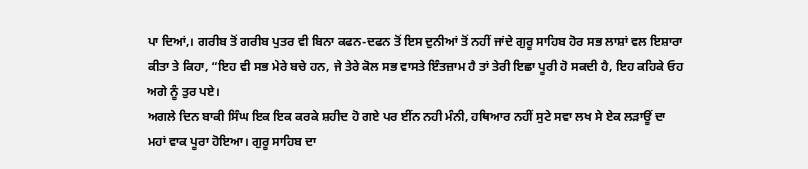ਪਾ ਦਿਆਂ,। ਗਰੀਬ ਤੋਂ ਗਰੀਬ ਪੁਤਰ ਵੀ ਬਿਨਾ ਕਫਨ-ਦਫਨ ਤੋਂ ਇਸ ਦੁਨੀਆਂ ਤੋਂ ਨਹੀਂ ਜਾਂਦੇ ਗੁਰੂ ਸਾਹਿਬ ਹੋਰ ਸਭ ਲਾਸ਼ਾਂ ਵਲ ਇਸ਼ਾਰਾ ਕੀਤਾ ਤੇ ਕਿਹਾ, “ਇਹ ਵੀ ਸਭ ਮੇਰੇ ਬਚੇ ਹਨ, ਜੇ ਤੇਰੇ ਕੋਲ ਸਭ ਵਾਸਤੇ ਇੰਤਜ਼ਾਮ ਹੈ ਤਾਂ ਤੇਰੀ ਇਛਾ ਪੂਰੀ ਹੋ ਸਕਦੀ ਹੈ, ਇਹ ਕਹਿਕੇ ਓਹ ਅਗੇ ਨੂੰ ਤੁਰ ਪਏ।
ਅਗਲੇ ਦਿਨ ਬਾਕੀ ਸਿੰਘ ਇਕ ਇਕ ਕਰਕੇ ਸ਼ਹੀਦ ਹੋ ਗਏ ਪਰ ਈਂਨ ਨਹੀ ਮੰਨੀ, ਹਥਿਆਰ ਨਹੀਂ ਸੁਟੇ ਸਵਾ ਲਖ ਸੇ ਏਕ ਲੜਾਊਂ ਦਾ ਮਹਾਂ ਵਾਕ ਪੂਰਾ ਹੋਇਆ। ਗੁਰੂ ਸਾਹਿਬ ਦਾ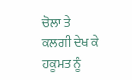ਚੋਲਾ ਤੇ ਕਲਗੀ ਦੇਖ ਕੇ ਹਕੂਮਤ ਨੂੰ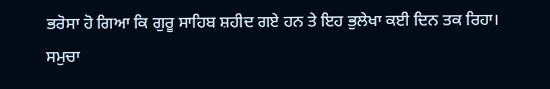ਭਰੋਸਾ ਹੋ ਗਿਆ ਕਿ ਗੁਰੂ ਸਾਹਿਬ ਸ਼ਹੀਦ ਗਏ ਹਨ ਤੇ ਇਹ ਭੁਲੇਖਾ ਕਈ ਦਿਨ ਤਕ ਰਿਹਾ।
ਸਮੁਚਾ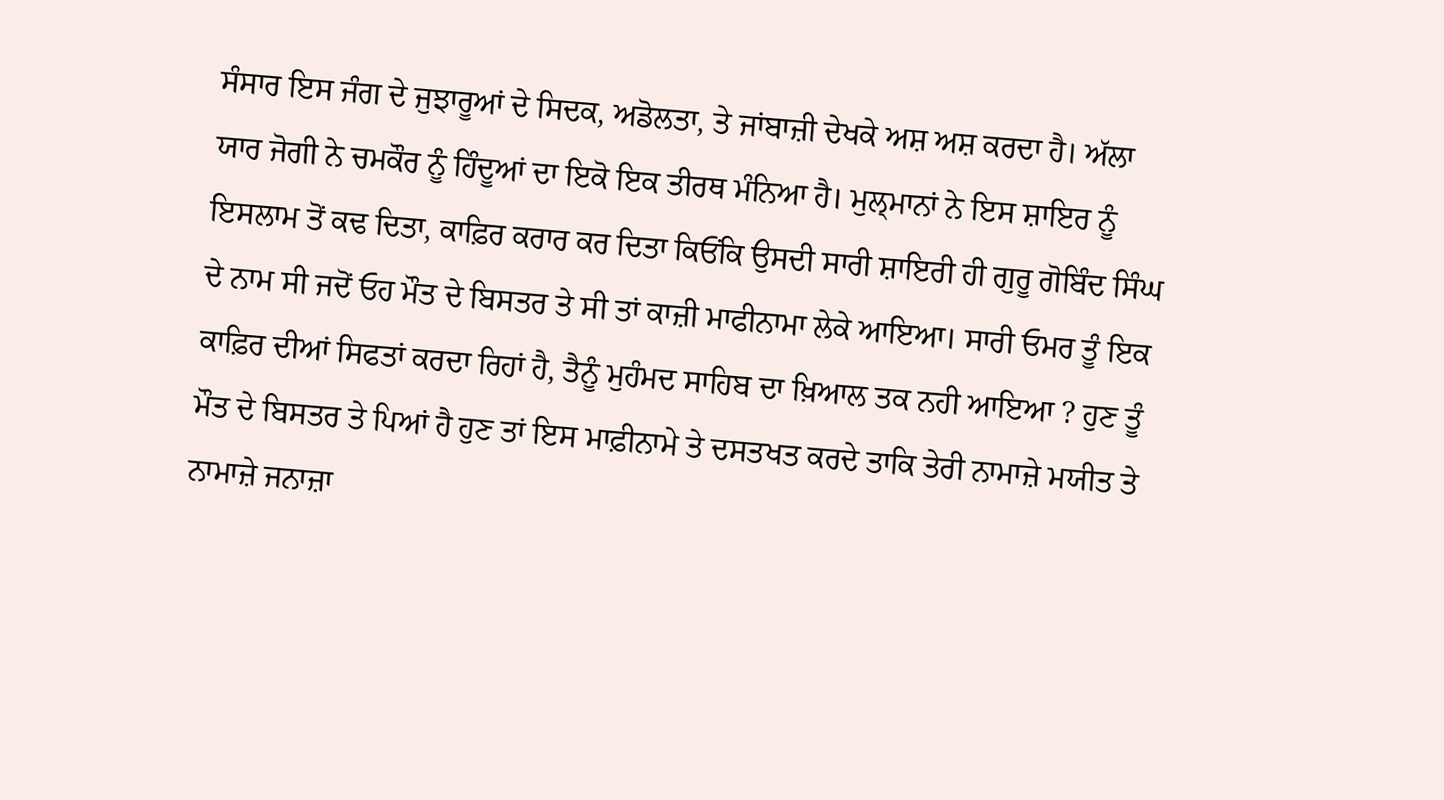ਸੰਸਾਰ ਇਸ ਜੰਗ ਦੇ ਜੁਝਾਰੂਆਂ ਦੇ ਸਿਦਕ, ਅਡੋਲਤਾ, ਤੇ ਜਾਂਬਾਜ਼ੀ ਦੇਖਕੇ ਅਸ਼ ਅਸ਼ ਕਰਦਾ ਹੈ। ਅੱਲਾ ਯਾਰ ਜੋਗੀ ਨੇ ਚਮਕੌਰ ਨੂੰ ਹਿੰਦੂਆਂ ਦਾ ਇਕੋ ਇਕ ਤੀਰਥ ਮੰਨਿਆ ਹੈ। ਮੁਲ੍ਮਾਨਾਂ ਨੇ ਇਸ ਸ਼ਾਇਰ ਨੂੰ ਇਸਲਾਮ ਤੋਂ ਕਢ ਦਿਤਾ, ਕਾਫ਼ਿਰ ਕਰਾਰ ਕਰ ਦਿਤਾ ਕਿਓਂਕਿ ਉਸਦੀ ਸਾਰੀ ਸ਼ਾਇਰੀ ਹੀ ਗੁਰੂ ਗੋਬਿੰਦ ਸਿੰਘ ਦੇ ਨਾਮ ਸੀ ਜਦੋਂ ਓਹ ਮੌਤ ਦੇ ਬਿਸਤਰ ਤੇ ਸੀ ਤਾਂ ਕਾਜ਼ੀ ਮਾਫੀਨਾਮਾ ਲੇਕੇ ਆਇਆ। ਸਾਰੀ ਓਮਰ ਤੂੰ ਇਕ ਕਾਫ਼ਿਰ ਦੀਆਂ ਸਿਫਤਾਂ ਕਰਦਾ ਰਿਹਾਂ ਹੈ, ਤੈਨੂੰ ਮੁਹੰਮਦ ਸਾਹਿਬ ਦਾ ਖ਼ਿਆਲ ਤਕ ਨਹੀ ਆਇਆ ? ਹੁਣ ਤੂੰ ਮੌਤ ਦੇ ਬਿਸਤਰ ਤੇ ਪਿਆਂ ਹੈ ਹੁਣ ਤਾਂ ਇਸ ਮਾਫ਼ੀਨਾਮੇ ਤੇ ਦਸਤਖਤ ਕਰਦੇ ਤਾਕਿ ਤੇਰੀ ਨਾਮਾਜ਼ੇ ਮਯੀਤ ਤੇ ਨਾਮਾਜ਼ੇ ਜਨਾਜ਼ਾ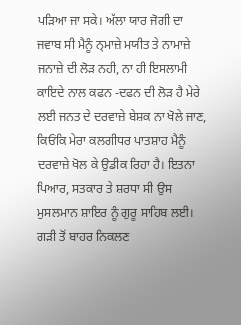ਪੜਿਆ ਜਾ ਸਕੇ। ਅੱਲਾ ਯਾਰ ਜੋਗੀ ਦਾ ਜਵਾਬ ਸੀ ਮੈਨੂੰ ਨ੍ਮਾਜ਼ੇ ਮਯੀਤ ਤੇ ਨਾਮਾਜ਼ੇ ਜਨਾਜ਼ੇ ਦੀ ਲੋੜ ਨਹੀ, ਨਾ ਹੀ ਇਸਲਾਮੀ ਕਾਇਦੇ ਨਾਲ ਕਫਨ -ਦਫਨ ਦੀ ਲੋੜ ਹੈ ਮੇਰੇ ਲਈ ਜਨਤ ਦੇ ਦਰਵਾਜ਼ੇ ਬੇਸ਼ਕ ਨਾ ਖੋਲੇ ਜਾਣ, ਕਿਓਂਕਿ ਮੇਰਾ ਕਲਗੀਧਰ ਪਾਤਸ਼ਾਹ ਮੈਨੂੰ ਦਰਵਾਜ਼ੇ ਖੋਲ ਕੇ ਉਡੀਕ ਰਿਹਾ ਹੈ। ਇਤਨਾ ਪਿਆਰ, ਸਤਕਾਰ ਤੇ ਸ਼ਰਧਾ ਸੀ ਉਸ ਮੁਸਲਮਾਨ ਸ਼ਾਇਰ ਨੂੰ ਗੁਰੂ ਸਾਹਿਬ ਲਈ।
ਗੜੀ ਤੋਂ ਬਾਹਰ ਨਿਕਲਣ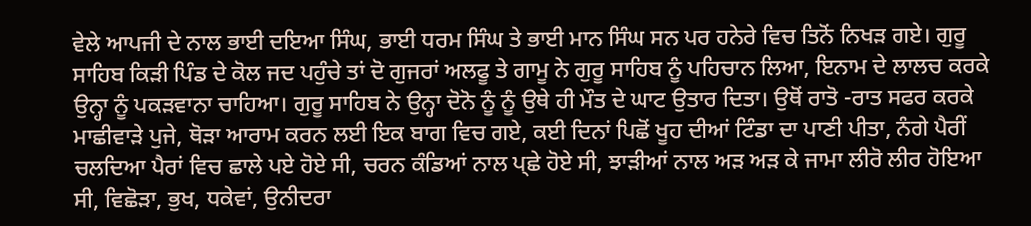ਵੇਲੇ ਆਪਜੀ ਦੇ ਨਾਲ ਭਾਈ ਦਇਆ ਸਿੰਘ, ਭਾਈ ਧਰਮ ਸਿੰਘ ਤੇ ਭਾਈ ਮਾਨ ਸਿੰਘ ਸਨ ਪਰ ਹਨੇਰੇ ਵਿਚ ਤਿਨੋਂ ਨਿਖੜ ਗਏ। ਗੁਰੂ ਸਾਹਿਬ ਕਿੜੀ ਪਿੰਡ ਦੇ ਕੋਲ ਜਦ ਪਹੁੰਚੇ ਤਾਂ ਦੋ ਗੁਜਰਾਂ ਅਲਫੂ ਤੇ ਗਾਮੂ ਨੇ ਗੁਰੂ ਸਾਹਿਬ ਨੂੰ ਪਹਿਚਾਨ ਲਿਆ, ਇਨਾਮ ਦੇ ਲਾਲਚ ਕਰਕੇ ਉਨ੍ਹਾ ਨੂੰ ਪਕੜਵਾਨਾ ਚਾਹਿਆ। ਗੁਰੂ ਸਾਹਿਬ ਨੇ ਉਨ੍ਹਾ ਦੋਨੋ ਨੂੰ ਨੂੰ ਉਥੇ ਹੀ ਮੌਤ ਦੇ ਘਾਟ ਉਤਾਰ ਦਿਤਾ। ਉਥੋਂ ਰਾਤੋ -ਰਾਤ ਸਫਰ ਕਰਕੇ ਮਾਛੀਵਾੜੇ ਪੁਜੇ, ਥੋੜਾ ਆਰਾਮ ਕਰਨ ਲਈ ਇਕ ਬਾਗ ਵਿਚ ਗਏ, ਕਈ ਦਿਨਾਂ ਪਿਛੋਂ ਖੂਹ ਦੀਆਂ ਟਿੰਡਾ ਦਾ ਪਾਣੀ ਪੀਤਾ, ਨੰਗੇ ਪੈਰੀਂ ਚਲਦਿਆ ਪੈਰਾਂ ਵਿਚ ਛਾਲੇ ਪਏ ਹੋਏ ਸੀ, ਚਰਨ ਕੰਡਿਆਂ ਨਾਲ ਪ੍ਛੇ ਹੋਏ ਸੀ, ਝਾੜੀਆਂ ਨਾਲ ਅੜ ਅੜ ਕੇ ਜਾਮਾ ਲੀਰੋ ਲੀਰ ਹੋਇਆ ਸੀ, ਵਿਛੋੜਾ, ਭੁਖ, ਧਕੇਵਾਂ, ਉਨੀਦਰਾ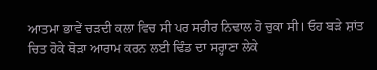ਆਤਮਾ ਭਾਵੇਂ ਚੜਦੀ ਕਲਾ ਵਿਚ ਸੀ ਪਰ ਸਰੀਰ ਨਿਢਾਲ ਹੋ ਚੁਕਾ ਸੀ। ਓਹ ਬੜੇ ਸ਼ਾਂਤ ਚਿਤ ਹੋਕੇ ਥੋੜਾ ਆਰਾਮ ਕਰਨ ਲਈ ਢਿੰਡ ਦਾ ਸਰ੍ਹਾਣਾ ਲੇਕੇ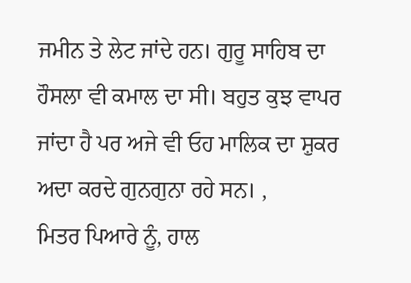ਜਮੀਨ ਤੇ ਲੇਟ ਜਾਂਦੇ ਹਨ। ਗੁਰੂ ਸਾਹਿਬ ਦਾ ਹੌਸਲਾ ਵੀ ਕਮਾਲ ਦਾ ਸੀ। ਬਹੁਤ ਕੁਝ ਵਾਪਰ ਜਾਂਦਾ ਹੈ ਪਰ ਅਜੇ ਵੀ ਓਹ ਮਾਲਿਕ ਦਾ ਸ਼ੁਕਰ ਅਦਾ ਕਰਦੇ ਗੁਨਗੁਨਾ ਰਹੇ ਸਨ। ,
ਮਿਤਰ ਪਿਆਰੇ ਨੂੰ, ਹਾਲ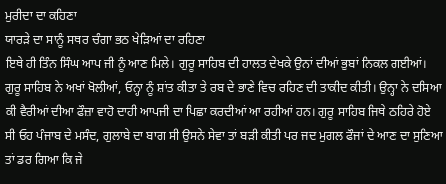ਮੁਰੀਦਾ ਦਾ ਕਹਿਣਾ
ਯਾਰੜੇ ਦਾ ਸਾਨੂੰ ਸਥਰ ਚੰਗਾ ਭਠ ਖੇੜਿਆਂ ਦਾ ਰਹਿਣਾ
ਇਥੇ ਹੀ ਤਿੰਨ ਸਿੰਘ ਆਪ ਜੀ ਨੂੰ ਆਣ ਮਿਲੇ। ਗੁਰੂ ਸਾਹਿਬ ਦੀ ਹਾਲਤ ਦੇਖਕੇ ਉਨਾਂ ਦੀਆਂ ਭੁਬਾਂ ਨਿਕਲ ਗਈਆਂ। ਗੁਰੂ ਸਾਹਿਬ ਨੇ ਅਖਾਂ ਖੋਲੀਆਂ, ਓਨ੍ਹਾ ਨੂੰ ਸ਼ਾਂਤ ਕੀਤਾ ਤੇ ਰਬ ਦੇ ਭਾਣੇ ਵਿਚ ਰਹਿਣ ਦੀ ਤਾਕੀਦ ਕੀਤੀ। ਉਨ੍ਹਾ ਨੇ ਦਸਿਆ ਕੀ ਵੈਰੀਆਂ ਦੀਆ ਫੌਜ਼ਾ ਵਾਹੋ ਦਾਹੀ ਆਪਜੀ ਦਾ ਪਿਛਾ ਕਰਦੀਆਂ ਆ ਰਹੀਆਂ ਹਨ। ਗੁਰੂ ਸਾਹਿਬ ਜਿਥੇ ਠਹਿਰੇ ਹੋਏ ਸੀ ਓਹ ਪੰਜਾਬ ਦੇ ਮਸੰਦ, ਗੁਲਾਬੇ ਦਾ ਬਾਗ ਸੀ ਉਸਨੇ ਸੇਵਾ ਤਾਂ ਬੜੀ ਕੀਤੀ ਪਰ ਜਦ ਮੁਗਲ ਫੌਜਾਂ ਦੇ ਆਣ ਦਾ ਸੁਣਿਆ ਤਾਂ ਡਰ ਗਿਆ ਕਿ ਜੇ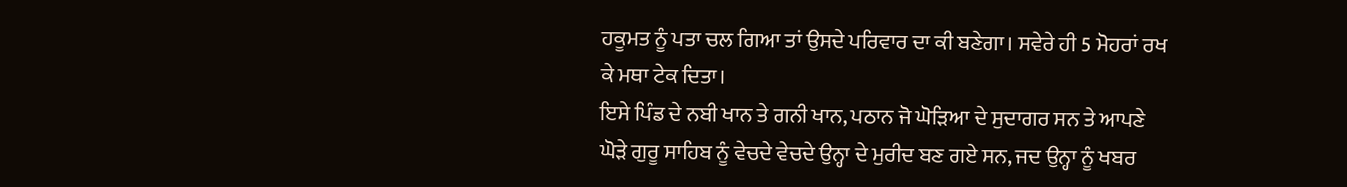ਹਕੂਮਤ ਨੂੰ ਪਤਾ ਚਲ ਗਿਆ ਤਾਂ ਉਸਦੇ ਪਰਿਵਾਰ ਦਾ ਕੀ ਬਣੇਗਾ। ਸਵੇਰੇ ਹੀ 5 ਮੋਹਰਾਂ ਰਖ ਕੇ ਮਥਾ ਟੇਕ ਦਿਤਾ।
ਇਸੇ ਪਿੰਡ ਦੇ ਨਬੀ ਖਾਨ ਤੇ ਗਨੀ ਖਾਨ, ਪਠਾਨ ਜੋ ਘੋੜਿਆ ਦੇ ਸੁਦਾਗਰ ਸਨ ਤੇ ਆਪਣੇ ਘੋੜੇ ਗੁਰੂ ਸਾਹਿਬ ਨੂੰ ਵੇਚਦੇ ਵੇਚਦੇ ਉਨ੍ਹਾ ਦੇ ਮੁਰੀਦ ਬਣ ਗਏ ਸਨ, ਜਦ ਉਨ੍ਹਾ ਨੂੰ ਖਬਰ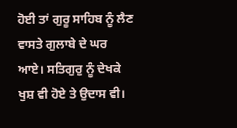ਹੋਈ ਤਾਂ ਗੁਰੂ ਸਾਹਿਬ ਨੂੰ ਲੈਣ ਵਾਸਤੇ ਗੁਲਾਬੇ ਦੇ ਘਰ ਆਏ। ਸਤਿਗੁਰੁ ਨੂੰ ਦੇਖਕੇ ਖੁਸ਼ ਵੀ ਹੋਏ ਤੇ ਉਦਾਸ ਵੀ।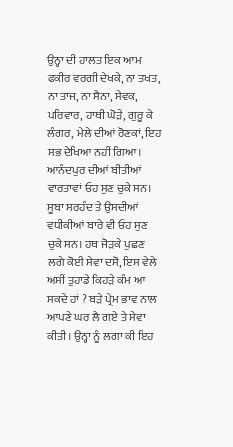ਉਨ੍ਹਾ ਦੀ ਹਾਲਤ ਇਕ ਆਮ ਫਕੀਰ ਵਰਗੀ ਦੇਖਕੇ, ਨਾ ਤਖਤ, ਨਾ ਤਾਜ, ਨਾ ਸੈਨਾ, ਸੇਵਕ, ਪਰਿਵਾਰ, ਹਾਥੀ ਘੋੜੇ, ਗੁਰੂ ਕੇ ਲੰਗਰ, ਮੇਲੇ ਦੀਆਂ ਰੋਣਕਾਂ, ਇਹ ਸਭ ਦੇਖਿਆ ਨਹੀਂ ਗਿਆ। ਆਨੰਦਪੁਰ ਦੀਆਂ ਬੀਤੀਆਂ ਵਾਰਤਾਵਾਂ ਓਹ ਸੁਣ ਚੁਕੇ ਸਨ। ਸੂਬਾ ਸਰਹੰਦ ਤੇ ਉਸਦੀਆਂ ਵਧੀਕੀਆਂ ਬਾਰੇ ਵੀ ਓਹ ਸੁਣ ਚੁਕੇ ਸਨ। ਹਥ ਜੋੜਕੇ ਪੁਛਣ ਲਗੇ ਕੋਈ ਸੇਵਾ ਦਸੋ, ਇਸ ਵੇਲੇ ਅਸੀਂ ਤੁਹਾਡੇ ਕਿਹੜੇ ਕੰਮ ਆ ਸਕਦੇ ਹਾਂ ? ਬੜੇ ਪ੍ਰੇਮ ਭਾਵ ਨਾਲ ਆਪਣੇ ਘਰ ਲੈ ਗਏ ਤੇ ਸੇਵਾ ਕੀਤੀ। ਉਨ੍ਹਾ ਨੂੰ ਲਗਾ ਕੀ ਇਹ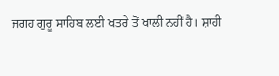ਜਗਹ ਗੁਰੂ ਸਾਹਿਬ ਲਈ ਖਤਰੇ ਤੋਂ ਖਾਲੀ ਨਹੀਂ ਹੈ। ਸ਼ਾਹੀ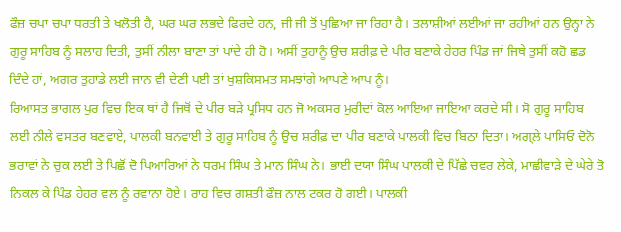ਫੌਜ਼ ਚਪਾ ਚਪਾ ਧਰਤੀ ਤੇ ਖਲੋਤੀ ਹੈ, ਘਰ ਘਰ ਲਭਦੇ ਫਿਰਦੇ ਹਨ, ਜੀ ਜੀ ਤੋਂ ਪੁਛਿਆ ਜਾ ਰਿਹਾ ਹੈ। ਤਲਾਸ਼ੀਆਂ ਲਈਆਂ ਜਾ ਰਹੀਆਂ ਹਨ ਉਨ੍ਹਾ ਨੇ ਗੁਰੂ ਸਾਹਿਬ ਨੂੰ ਸਲਾਹ ਦਿਤੀ, ਤੁਸੀਂ ਨੀਲਾ ਬਾਣਾ ਤਾਂ ਪਾਂਦੇ ਹੀ ਹੋ। ਅਸੀਂ ਤੁਹਾਨੂੰ ਉਚ ਸ਼ਰੀਫ਼ ਦੇ ਪੀਰ ਬਣਾਕੇ ਹੇਹਰ ਪਿੰਡ ਜਾਂ ਜਿਥੇ ਤੁਸੀਂ ਕਹੋ ਛਡ ਦਿੰਦੇ ਹਾਂ, ਅਗਰ ਤੁਹਾਡੇ ਲਈ ਜਾਨ ਵੀ ਦੇਣੀ ਪਈ ਤਾਂ ਖੁਸ਼ਕਿਸਮਤ ਸਮਝਾਂਗੇ ਆਪਣੇ ਆਪ ਨੂੰ।
ਰਿਆਸਤ ਭਾਗਲ ਪੁਰ ਵਿਚ ਇਕ ਥਾਂ ਹੈ ਜਿਥੋਂ ਦੇ ਪੀਰ ਬੜੇ ਪ੍ਰਸਿਧ ਹਨ ਜੋ ਅਕਸਰ ਮੁਰੀਦਾਂ ਕੋਲ ਆਇਆ ਜਾਇਆ ਕਰਦੇ ਸੀ। ਸੋ ਗੁਰੂ ਸਾਹਿਬ ਲਈ ਨੀਲੇ ਵਸਤਰ ਬਣਵਾਏ, ਪਾਲਕੀ ਬਨਵਾਈ ਤੇ ਗੁਰੂ ਸਾਹਿਬ ਨੂੰ ਉਚ ਸ਼ਰੀਫ਼ ਦਾ ਪੀਰ ਬਣਾਕੇ ਪਾਲਕੀ ਵਿਚ ਬਿਠਾ ਦਿਤਾ। ਅਗ੍ਲੇ ਪਾਸਿਓ ਦੋਨੋ ਭਰਾਵਾਂ ਨੇ ਚੁਕ ਲਈ ਤੇ ਪਿਛੋਂ ਦੋ ਪਿਆਰਿਆਂ ਨੇ ਧਰਮ ਸਿੰਘ ਤੇ ਮਾਨ ਸਿੰਘ ਨੇ। ਭਾਈ ਦਯਾ ਸਿੰਘ ਪਾਲਕੀ ਦੇ ਪਿੱਛੇ ਚਵਰ ਲੇਕੇ, ਮਾਛੀਵਾੜੇ ਦੇ ਘੇਰੇ ਤੋ ਨਿਕਲ ਕੇ ਪਿੰਡ ਹੇਹਰ ਵਲ ਨੂੰ ਰਵਾਨਾ ਹੋਏ। ਰਾਹ ਵਿਚ ਗਸ਼ਤੀ ਫੌਜ਼ ਨਾਲ ਟਕਰ ਹੋ ਗਈ। ਪਾਲਕੀ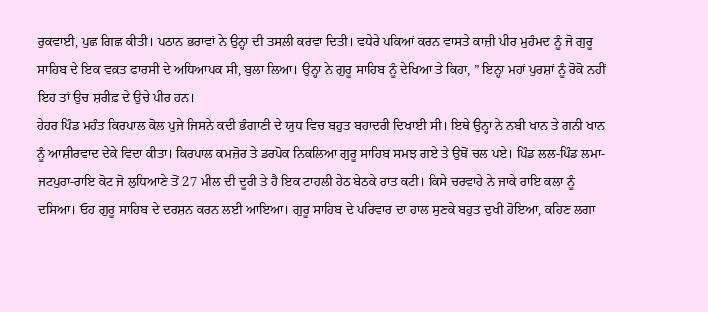ਰੁਕਵਾਈ, ਪੁਛ ਗਿਛ ਕੀਤੀ। ਪਠਾਨ ਭਰਾਵਾਂ ਨੇ ਉਨ੍ਹਾ ਦੀ ਤਸਲੀ ਕਰਵਾ ਦਿਤੀ। ਵਧੇਰੇ ਪਕਿਆਂ ਕਰਨ ਵਾਸਤੇ ਕਾਜ਼ੀ ਪੀਰ ਮੁਹੰਮਦ ਨੂੰ ਜੋ ਗੁਰੂ ਸਾਹਿਬ ਦੇ ਇਕ ਵਕ਼ਤ ਫਾਰਸੀ ਦੇ ਅਧਿਆਪਕ ਸੀ, ਬੁਲਾ ਲਿਆ। ਉਨ੍ਹਾ ਨੇ ਗੁਰੂ ਸਾਹਿਬ ਨੂੰ ਦੇਖਿਆ ਤੇ ਕਿਹਾ, ” ਇਨ੍ਹਾ ਮਹਾਂ ਪੁਰਸ਼ਾਂ ਨੂੰ ਰੋਕੋ ਨਹੀਂ ਇਹ ਤਾਂ ਉਚ ਸ਼ਰੀਫ਼ ਦੇ ਉਚੇ ਪੀਰ ਹਨ।
ਹੇਹਰ ਪਿੰਡ ਮਹੰਤ ਕਿਰਪਾਲ ਕੋਲ ਪੁਜੇ ਜਿਸਨੇ ਕਦੀ ਭੰਗਾਣੀ ਦੇ ਯੁਧ ਵਿਚ ਬਹੁਤ ਬਹਾਦਰੀ ਦਿਖਾਈ ਸੀ। ਇਥੇ ਉਨ੍ਹਾ ਨੇ ਨਬੀ ਖਾਨ ਤੇ ਗਨੀ ਖਾਨ ਨੂੰ ਆਸ਼ੀਰਵਾਦ ਦੇਕੇ ਵਿਦਾ ਕੀਤਾ। ਕਿਰਪਾਲ ਕਮਜ਼ੋਰ ਤੇ ਡਰਪੋਕ ਨਿਕਲਿਆ ਗੁਰੂ ਸਾਹਿਬ ਸਮਝ ਗਏ ਤੇ ਉਥੋਂ ਚਲ ਪਏ। ਪਿੰਡ ਲਲ-ਪਿੰਡ ਲਮਾ-ਜਟਪੁਰਾ-ਰਾਇ ਕੋਟ ਜੋ ਲੁਧਿਆਣੇ ਤੋਂ 27 ਮੀਲ ਦੀ ਦੂਰੀ ਤੇ ਹੈ ਇਕ ਟਾਹਲੀ ਹੇਠ ਬੇਠਕੇ ਰਾਤ ਕਟੀ। ਕਿਸੇ ਚਰਵਾਹੇ ਨੇ ਜਾਕੇ ਰਾਇ ਕਲਾ ਨੂੰ ਦਸਿਆ। ਓਹ ਗੁਰੂ ਸਾਹਿਬ ਦੇ ਦਰਸ਼ਨ ਕਰਨ ਲਈ ਆਇਆ। ਗੁਰੂ ਸਾਹਿਬ ਦੇ ਪਰਿਵਾਰ ਦਾ ਹਾਲ ਸੁਣਕੇ ਬਹੁਤ ਦੁਖੀ ਹੋਇਆ, ਕਹਿਣ ਲਗਾ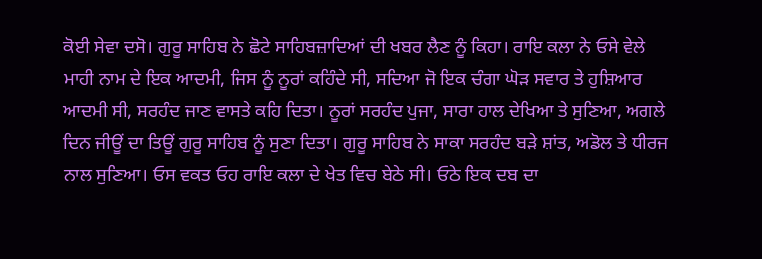ਕੋਈ ਸੇਵਾ ਦਸੋ। ਗੁਰੂ ਸਾਹਿਬ ਨੇ ਛੋਟੇ ਸਾਹਿਬਜ਼ਾਦਿਆਂ ਦੀ ਖਬਰ ਲੈਣ ਨੂੰ ਕਿਹਾ। ਰਾਇ ਕਲਾ ਨੇ ਓਸੇ ਵੇਲੇ ਮਾਹੀ ਨਾਮ ਦੇ ਇਕ ਆਦਮੀ, ਜਿਸ ਨੂੰ ਨੂਰਾਂ ਕਹਿੰਦੇ ਸੀ, ਸਦਿਆ ਜੋ ਇਕ ਚੰਗਾ ਘੋੜ ਸਵਾਰ ਤੇ ਹੁਸ਼ਿਆਰ ਆਦਮੀ ਸੀ, ਸਰਹੰਦ ਜਾਣ ਵਾਸਤੇ ਕਹਿ ਦਿਤਾ। ਨੂਰਾਂ ਸਰਹੰਦ ਪੁਜਾ, ਸਾਰਾ ਹਾਲ ਦੇਖਿਆ ਤੇ ਸੁਣਿਆ, ਅਗਲੇ ਦਿਨ ਜੀਊਂ ਦਾ ਤਿਊਂ ਗੁਰੂ ਸਾਹਿਬ ਨੂੰ ਸੁਣਾ ਦਿਤਾ। ਗੁਰੂ ਸਾਹਿਬ ਨੇ ਸਾਕਾ ਸਰਹੰਦ ਬੜੇ ਸ਼ਾਂਤ, ਅਡੋਲ ਤੇ ਧੀਰਜ ਨਾਲ ਸੁਣਿਆ। ਓਸ ਵਕਤ ਓਹ ਰਾਇ ਕਲਾ ਦੇ ਖੇਤ ਵਿਚ ਬੇਠੇ ਸੀ। ਓਠੇ ਇਕ ਦਬ ਦਾ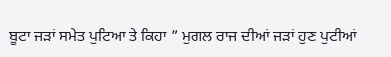ਬੂਟਾ ਜੜਾਂ ਸਮੇਤ ਪੁਟਿਆ ਤੇ ਕਿਹਾ ” ਮੁਗਲ ਰਾਜ ਦੀਆਂ ਜੜਾਂ ਹੁਣ ਪੁਟੀਆਂ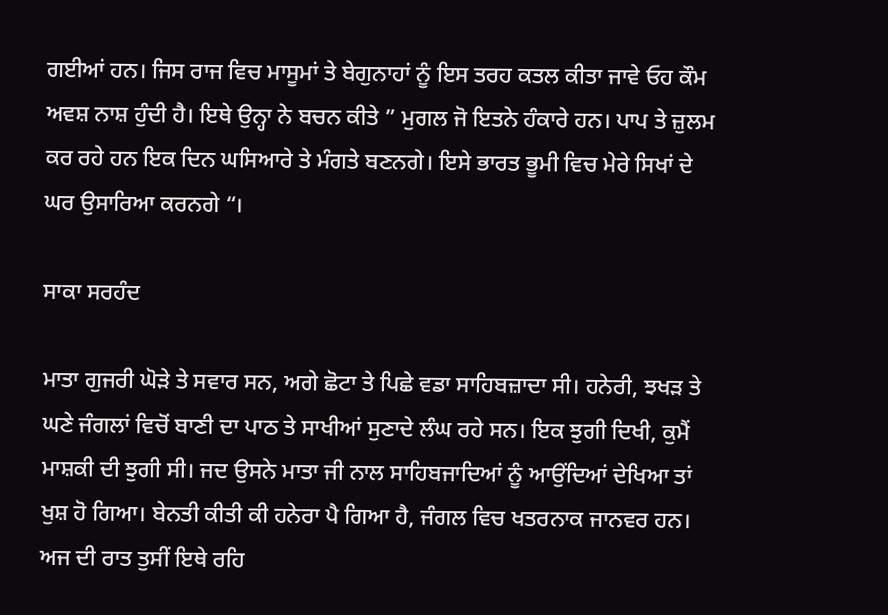ਗਈਆਂ ਹਨ। ਜਿਸ ਰਾਜ ਵਿਚ ਮਾਸੂਮਾਂ ਤੇ ਬੇਗੁਨਾਹਾਂ ਨੂੰ ਇਸ ਤਰਹ ਕਤਲ ਕੀਤਾ ਜਾਵੇ ਓਹ ਕੌਮ ਅਵਸ਼ ਨਾਸ਼ ਹੁੰਦੀ ਹੈ। ਇਥੇ ਉਨ੍ਹਾ ਨੇ ਬਚਨ ਕੀਤੇ ” ਮੁਗਲ ਜੋ ਇਤਨੇ ਹੰਕਾਰੇ ਹਨ। ਪਾਪ ਤੇ ਜ਼ੁਲਮ ਕਰ ਰਹੇ ਹਨ ਇਕ ਦਿਨ ਘਸਿਆਰੇ ਤੇ ਮੰਗਤੇ ਬਣਨਗੇ। ਇਸੇ ਭਾਰਤ ਭੂਮੀ ਵਿਚ ਮੇਰੇ ਸਿਖਾਂ ਦੇ ਘਰ ਉਸਾਰਿਆ ਕਰਨਗੇ “।

ਸਾਕਾ ਸਰਹੰਦ

ਮਾਤਾ ਗੁਜਰੀ ਘੋੜੇ ਤੇ ਸਵਾਰ ਸਨ, ਅਗੇ ਛੋਟਾ ਤੇ ਪਿਛੇ ਵਡਾ ਸਾਹਿਬਜ਼ਾਦਾ ਸੀ। ਹਨੇਰੀ, ਝਖੜ ਤੇ ਘਣੇ ਜੰਗਲਾਂ ਵਿਚੋਂ ਬਾਣੀ ਦਾ ਪਾਠ ਤੇ ਸਾਖੀਆਂ ਸੁਣਾਦੇ ਲੰਘ ਰਹੇ ਸਨ। ਇਕ ਝੁਗੀ ਦਿਖੀ, ਕੁਮੈਂ ਮਾਸ਼ਕੀ ਦੀ ਝੁਗੀ ਸੀ। ਜਦ ਉਸਨੇ ਮਾਤਾ ਜੀ ਨਾਲ ਸਾਹਿਬਜਾਦਿਆਂ ਨੂੰ ਆਉਂਦਿਆਂ ਦੇਖਿਆ ਤਾਂ ਖੁਸ਼ ਹੋ ਗਿਆ। ਬੇਨਤੀ ਕੀਤੀ ਕੀ ਹਨੇਰਾ ਪੈ ਗਿਆ ਹੈ, ਜੰਗਲ ਵਿਚ ਖਤਰਨਾਕ ਜਾਨਵਰ ਹਨ। ਅਜ ਦੀ ਰਾਤ ਤੁਸੀਂ ਇਥੇ ਰਹਿ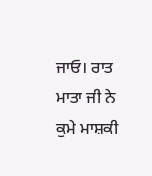ਜਾਓ। ਰਾਤ ਮਾਤਾ ਜੀ ਨੇ ਕੁਮੇ ਮਾਸ਼ਕੀ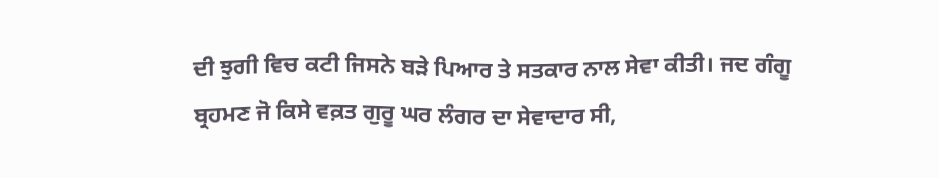ਦੀ ਝੁਗੀ ਵਿਚ ਕਟੀ ਜਿਸਨੇ ਬੜੇ ਪਿਆਰ ਤੇ ਸਤਕਾਰ ਨਾਲ ਸੇਵਾ ਕੀਤੀ। ਜਦ ਗੰਗੂ ਬ੍ਰਹਮਣ ਜੋ ਕਿਸੇ ਵਕ਼ਤ ਗੁਰੂ ਘਰ ਲੰਗਰ ਦਾ ਸੇਵਾਦਾਰ ਸੀ,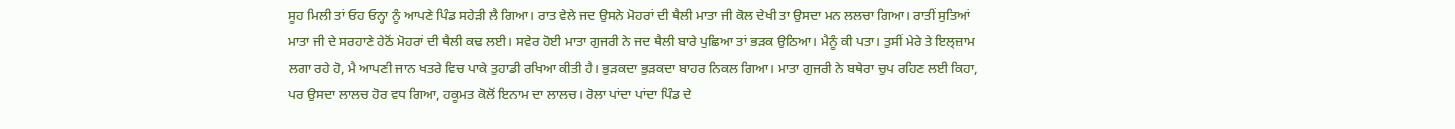ਸੂਹ ਮਿਲੀ ਤਾਂ ਓਹ ਓਨ੍ਹਾ ਨੂੰ ਆਪਣੇ ਪਿੰਡ ਸਹੇੜੀ ਲੈ ਗਿਆ। ਰਾਤ ਵੇਲੇ ਜਦ ਉਸਨੇ ਮੋਹਰਾਂ ਦੀ ਥੈਲੀ ਮਾਤਾ ਜੀ ਕੋਲ ਦੇਖੀ ਤਾ ਉਸਦਾ ਮਨ ਲਲਚਾ ਗਿਆ। ਰਾਤੀਂ ਸੁਤਿਆਂ ਮਾਤਾ ਜੀ ਦੇ ਸਰਹਾਣੇ ਹੇਠੋਂ ਮੋਹਰਾਂ ਦੀ ਥੈਲੀ ਕਢ ਲਈ। ਸਵੇਰ ਹੋਈ ਮਾਤਾ ਗੁਜਰੀ ਨੇ ਜਦ ਥੈਲੀ ਬਾਰੇ ਪੁਛਿਆ ਤਾਂ ਭੜਕ ਉਠਿਆ। ਮੈਨੂੰ ਕੀ ਪਤਾ। ਤੁਸੀਂ ਮੇਰੇ ਤੇ ਇਲ੍ਜ਼ਾਮ ਲਗਾ ਰਹੇ ਹੋ, ਮੈ ਆਪਣੀ ਜਾਨ ਖਤਰੇ ਵਿਚ ਪਾਕੇ ਤੁਹਾਡੀ ਰਖਿਆ ਕੀਤੀ ਹੈ। ਭੁੜਕਦਾ ਭੁੜਕਦਾ ਬਾਹਰ ਨਿਕਲ ਗਿਆ। ਮਾਤਾ ਗੁਜਰੀ ਨੇ ਬਥੇਰਾ ਚੁਪ ਰਹਿਣ ਲਈ ਕਿਹਾ, ਪਰ ਉਸਦਾ ਲਾਲਚ ਹੋਰ ਵਧ ਗਿਆ, ਹਕੂਮਤ ਕੋਲੋਂ ਇਨਾਮ ਦਾ ਲਾਲਚ। ਰੋਲਾ ਪਾਂਦਾ ਪਾਂਦਾ ਪਿੰਡ ਦੇ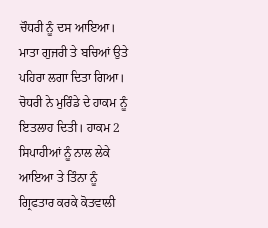ਚੌਧਰੀ ਨੂੰ ਦਸ ਆਇਆ। ਮਾਤਾ ਗੁਜਰੀ ਤੇ ਬਚਿਆਂ ਉਤੇ ਪਹਿਰਾ ਲਗਾ ਦਿਤਾ ਗਿਆ।
ਚੋਧਰੀ ਨੇ ਮੁਰਿੰਡੇ ਦੇ ਹਾਕਮ ਨੂੰ ਇਤਲਾਹ ਦਿਤੀ। ਹਾਕਮ 2 ਸਿਪਾਹੀਆਂ ਨੂੰ ਨਾਲ ਲੇਕੇ ਆਇਆ ਤੇ ਤਿੰਨਾ ਨੂੰ ਗ੍ਰਿਫਤਾਰ ਕਰਕੇ ਕੋਤਵਾਲੀ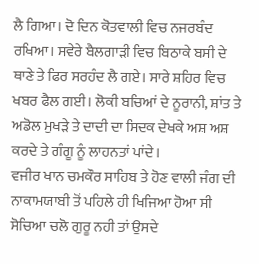ਲੈ ਗਿਆ। ਦੋ ਦਿਨ ਕੋਤਵਾਲੀ ਵਿਚ ਨਜਰਬੰਦ ਰਖਿਆ। ਸਵੇਰੇ ਬੈਲਗਾੜੀ ਵਿਚ ਬਿਠਾਕੇ ਬਸੀ ਦੇ ਥਾਣੇ ਤੇ ਫਿਰ ਸਰਹੰਦ ਲੈ ਗਏ। ਸਾਰੇ ਸ਼ਹਿਰ ਵਿਚ ਖਬਰ ਫੈਲ ਗਈ। ਲੋਕੀ ਬਚਿਆਂ ਦੇ ਨੂਰਾਨੀ, ਸ਼ਾਂਤ ਤੇ ਅਡੋਲ ਮੁਖੜੇ ਤੇ ਦਾਦੀ ਦਾ ਸਿਦਕ ਦੇਖਕੇ ਅਸ਼ ਅਸ਼ ਕਰਦੇ ਤੇ ਗੰਗੂ ਨੂੰ ਲਾਹਨਤਾਂ ਪਾਂਦੇ।
ਵਜੀਰ ਖਾਨ ਚਮਕੌਰ ਸਾਹਿਬ ਤੇ ਹੋਣ ਵਾਲੀ ਜੰਗ ਦੀ ਨਾਕਾਮਯਾਬੀ ਤੋਂ ਪਹਿਲੇ ਹੀ ਖਿਜਿਆ ਹੋਆ ਸੀ ਸੋਚਿਆ ਚਲੋ ਗੁਰੂ ਨਹੀ ਤਾਂ ਉਸਦੇ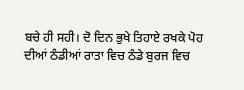ਬਚੇ ਹੀ ਸਹੀ। ਦੋ ਦਿਨ ਭੁਖੇ ਤਿਹਾਏ ਰਖਕੇ ਪੋਹ ਦੀਆਂ ਠੰਡੀਆਂ ਰਾਤਾ ਵਿਚ ਠੰਡੇ ਬੁਰਜ ਵਿਚ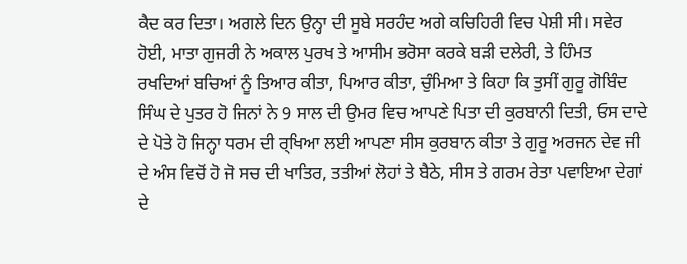ਕੈਦ ਕਰ ਦਿਤਾ। ਅਗਲੇ ਦਿਨ ਉਨ੍ਹਾ ਦੀ ਸੂਬੇ ਸਰਹੰਦ ਅਗੇ ਕਚਿਹਿਰੀ ਵਿਚ ਪੇਸ਼ੀ ਸੀ। ਸਵੇਰ ਹੋਈ, ਮਾਤਾ ਗੁਜਰੀ ਨੇ ਅਕਾਲ ਪੁਰਖ ਤੇ ਆਸੀਮ ਭਰੋਸਾ ਕਰਕੇ ਬੜੀ ਦਲੇਰੀ, ਤੇ ਹਿੰਮਤ ਰਖਦਿਆਂ ਬਚਿਆਂ ਨੂੰ ਤਿਆਰ ਕੀਤਾ, ਪਿਆਰ ਕੀਤਾ, ਚੁੰਮਿਆ ਤੇ ਕਿਹਾ ਕਿ ਤੁਸੀਂ ਗੁਰੂ ਗੋਬਿੰਦ ਸਿੰਘ ਦੇ ਪੁਤਰ ਹੋ ਜਿਨਾਂ ਨੇ 9 ਸਾਲ ਦੀ ਉਮਰ ਵਿਚ ਆਪਣੇ ਪਿਤਾ ਦੀ ਕੁਰਬਾਨੀ ਦਿਤੀ, ਓਸ ਦਾਦੇ ਦੇ ਪੋਤੇ ਹੋ ਜਿਨ੍ਹਾ ਧਰਮ ਦੀ ਰ੍ਖਿਆ ਲਈ ਆਪਣਾ ਸੀਸ ਕੁਰਬਾਨ ਕੀਤਾ ਤੇ ਗੁਰੂ ਅਰਜਨ ਦੇਵ ਜੀ ਦੇ ਅੰਸ ਵਿਚੋਂ ਹੋ ਜੋ ਸਚ ਦੀ ਖਾਤਿਰ, ਤਤੀਆਂ ਲੋਹਾਂ ਤੇ ਬੈਠੇ, ਸੀਸ ਤੇ ਗਰਮ ਰੇਤਾ ਪਵਾਇਆ ਦੇਗਾਂ ਦੇ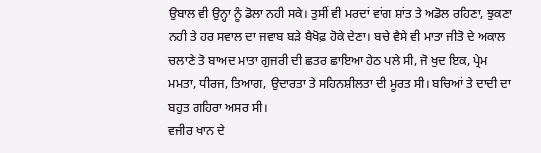ਉਬਾਲ ਵੀ ਉਨ੍ਹਾ ਨੂੰ ਡੋਲਾ ਨਹੀ ਸਕੇ। ਤੁਸੀਂ ਵੀ ਮਰਦਾਂ ਵਾਂਗ ਸ਼ਾਂਤ ਤੇ ਅਡੋਲ ਰਹਿਣਾ, ਝੁਕਣਾ ਨਹੀ ਤੇ ਹਰ ਸਵਾਲ ਦਾ ਜਵਾਬ ਬੜੇ ਬੈਖੋਫ਼ ਹੋਕੇ ਦੇਣਾ। ਬਚੇ ਵੈਸੇ ਵੀ ਮਾਤਾ ਜੀਤੋ ਦੇ ਅਕਾਲ ਚਲਾਣੇ ਤੋ ਬਾਅਦ ਮਾਤਾ ਗੁਜਰੀ ਦੀ ਛਤਰ ਛਾਇਆ ਹੇਠ ਪਲੇ ਸੀ, ਜੋ ਖੁਦ ਇਕ, ਪ੍ਰੇਮ ਮਮਤਾ, ਧੀਰਜ, ਤਿਆਗ, ਉਦਾਰਤਾ ਤੇ ਸਹਿਨਸ਼ੀਲਤਾ ਦੀ ਮੂਰਤ ਸੀ। ਬਚਿਆਂ ਤੇ ਦਾਦੀ ਦਾ ਬਹੁਤ ਗਹਿਰਾ ਅਸਰ ਸੀ।
ਵਜੀਰ ਖਾਨ ਦੇ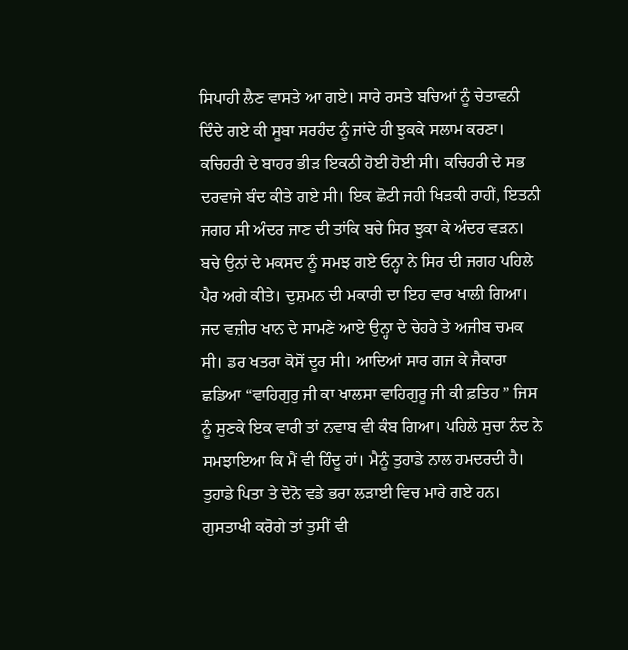ਸਿਪਾਹੀ ਲੈਣ ਵਾਸਤੇ ਆ ਗਏ। ਸਾਰੇ ਰਸਤੇ ਬਚਿਆਂ ਨੂੰ ਚੇਤਾਵਨੀ ਦਿੰਦੇ ਗਏ ਕੀ ਸੂਬਾ ਸਰਹੰਦ ਨੂੰ ਜਾਂਦੇ ਹੀ ਝੁਕਕੇ ਸਲਾਮ ਕਰਣਾ। ਕਚਿਹਰੀ ਦੇ ਬਾਹਰ ਭੀੜ ਇਕਠੀ ਹੋਈ ਹੋਈ ਸੀ। ਕਚਿਹਰੀ ਦੇ ਸਭ ਦਰਵਾਜੇ ਬੰਦ ਕੀਤੇ ਗਏ ਸੀ। ਇਕ ਛੋਟੀ ਜਹੀ ਖਿੜਕੀ ਰਾਹੀਂ, ਇਤਨੀ ਜਗਹ ਸੀ ਅੰਦਰ ਜਾਣ ਦੀ ਤਾਂਕਿ ਬਚੇ ਸਿਰ ਝੁਕਾ ਕੇ ਅੰਦਰ ਵੜਨ। ਬਚੇ ਉਨਾਂ ਦੇ ਮਕਸਦ ਨੂੰ ਸਮਝ ਗਏ ਓਨ੍ਹਾ ਨੇ ਸਿਰ ਦੀ ਜਗਹ ਪਹਿਲੇ ਪੈਰ ਅਗੇ ਕੀਤੇ। ਦੁਸ਼ਮਨ ਦੀ ਮਕਾਰੀ ਦਾ ਇਹ ਵਾਰ ਖਾਲੀ ਗਿਆ। ਜਦ ਵਜ਼ੀਰ ਖਾਨ ਦੇ ਸਾਮਣੇ ਆਏ ਉਨ੍ਹਾ ਦੇ ਚੇਹਰੇ ਤੇ ਅਜੀਬ ਚਮਕ ਸੀ। ਡਰ ਖਤਰਾ ਕੋਸੋਂ ਦੂਰ ਸੀ। ਆਦਿਆਂ ਸਾਰ ਗਜ ਕੇ ਜੈਕਾਰਾ ਛਡਿਆ “ਵਾਹਿਗੁਰੁ ਜੀ ਕਾ ਖਾਲਸਾ ਵਾਹਿਗੁਰੂ ਜੀ ਕੀ ਫ਼ਤਿਹ ” ਜਿਸ ਨੂੰ ਸੁਣਕੇ ਇਕ ਵਾਰੀ ਤਾਂ ਨਵਾਬ ਵੀ ਕੰਬ ਗਿਆ। ਪਹਿਲੇ ਸੁਚਾ ਨੰਦ ਨੇ ਸਮਝਾਇਆ ਕਿ ਮੈਂ ਵੀ ਹਿੰਦੂ ਹਾਂ। ਮੈਨੂੰ ਤੁਹਾਡੇ ਨਾਲ ਹਮਦਰਦੀ ਹੈ। ਤੁਹਾਡੇ ਪਿਤਾ ਤੇ ਦੋਨੋ ਵਡੇ ਭਰਾ ਲੜਾਈ ਵਿਚ ਮਾਰੇ ਗਏ ਹਨ। ਗੁਸਤਾਖੀ ਕਰੋਗੇ ਤਾਂ ਤੁਸੀਂ ਵੀ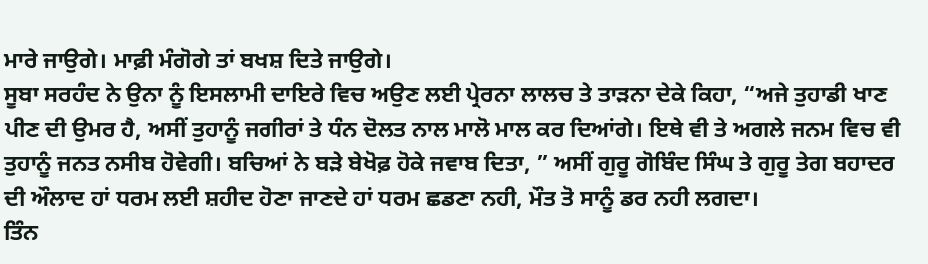ਮਾਰੇ ਜਾਉਗੇ। ਮਾਫ਼ੀ ਮੰਗੋਗੇ ਤਾਂ ਬਖਸ਼ ਦਿਤੇ ਜਾਉਗੇ।
ਸੂਬਾ ਸਰਹੰਦ ਨੇ ਉਨਾ ਨੂੰ ਇਸਲਾਮੀ ਦਾਇਰੇ ਵਿਚ ਅਉਣ ਲਈ ਪ੍ਰੇਰਨਾ ਲਾਲਚ ਤੇ ਤਾੜਨਾ ਦੇਕੇ ਕਿਹਾ, “ਅਜੇ ਤੁਹਾਡੀ ਖਾਣ ਪੀਣ ਦੀ ਉਮਰ ਹੈ, ਅਸੀਂ ਤੁਹਾਨੂੰ ਜਗੀਰਾਂ ਤੇ ਧੰਨ ਦੋਲਤ ਨਾਲ ਮਾਲੋ ਮਾਲ ਕਰ ਦਿਆਂਗੇ। ਇਥੇ ਵੀ ਤੇ ਅਗਲੇ ਜਨਮ ਵਿਚ ਵੀ ਤੁਹਾਨੂੰ ਜਨਤ ਨਸੀਬ ਹੋਵੇਗੀ। ਬਚਿਆਂ ਨੇ ਬੜੇ ਬੇਖੋਫ਼ ਹੋਕੇ ਜਵਾਬ ਦਿਤਾ, ” ਅਸੀਂ ਗੁਰੂ ਗੋਬਿੰਦ ਸਿੰਘ ਤੇ ਗੁਰੂ ਤੇਗ ਬਹਾਦਰ ਦੀ ਔਲਾਦ ਹਾਂ ਧਰਮ ਲਈ ਸ਼ਹੀਦ ਹੋਣਾ ਜਾਣਦੇ ਹਾਂ ਧਰਮ ਛਡਣਾ ਨਹੀ, ਮੌਤ ਤੋ ਸਾਨੂੰ ਡਰ ਨਹੀ ਲਗਦਾ।
ਤਿੰਨ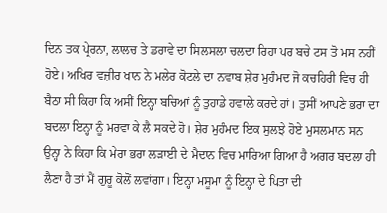ਦਿਨ ਤਕ ਪ੍ਰੇਰਨਾ, ਲਾਲਚ ਤੇ ਡਰਾਵੇ ਦਾ ਸਿਲਸਲਾ ਚਲਦਾ ਰਿਹਾ ਪਰ ਬਚੇ ਟਸ ਤੋ ਮਸ ਨਹੀਂ ਹੋਏ। ਅਖਿਰ ਵਜ਼ੀਰ ਖਾਨ ਨੇ ਮਲੇਰ ਕੋਟਲੇ ਦਾ ਨਵਾਬ ਸ਼ੇਰ ਮੁਹੰਮਦ ਜੋ ਕਚਹਿਰੀ ਵਿਚ ਹੀ ਬੈਠਾ ਸੀ ਕਿਹਾ ਕਿ ਅਸੀਂ ਇਨ੍ਹਾ ਬਚਿਆਂ ਨੂੰ ਤੁਹਾਡੇ ਹਵਾਲੇ ਕਰਦੇ ਹਾਂ। ਤੁਸੀਂ ਆਪਣੇ ਭਰਾ ਦਾ ਬਦਲਾ ਇਨ੍ਹਾ ਨੂੰ ਮਰਵਾ ਕੇ ਲੈ ਸਕਦੇ ਹੋ। ਸ਼ੇਰ ਮੁਹੰਮਦ ਇਕ ਸੁਲਝੇ ਹੋਏ ਮੁਸਲਮਾਨ ਸਨ ਉਨ੍ਹਾ ਨੇ ਕਿਹਾ ਕਿ ਮੇਰਾ ਭਰਾ ਲੜਾਈ ਦੇ ਮੈਦਾਨ ਵਿਚ ਮਾਰਿਆ ਗਿਆ ਹੈ ਅਗਰ ਬਦਲਾ ਹੀ ਲੈਣਾ ਹੈ ਤਾਂ ਮੈਂ ਗੁਰੂ ਕੋਲੋਂ ਲਵਾਂਗਾ। ਇਨ੍ਹਾ ਮਸੂਮਾ ਨੂੰ ਇਨ੍ਹਾ ਦੇ ਪਿਤਾ ਦੀ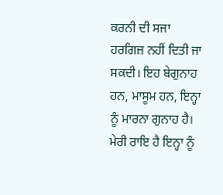ਕਰਨੀ ਦੀ ਸਜਾ ਹਰਗਿਜ਼ ਨਹੀਂ ਦਿਤੀ ਜਾ ਸਕਦੀ। ਇਹ ਬੇਗੁਨਾਹ ਹਨ, ਮਾਸੂਮ ਹਨ, ਇਨ੍ਹਾ ਨੂੰ ਮਾਰਨਾ ਗੁਨਾਹ ਹੈ। ਮੇਰੀ ਰਾਇ ਹੈ ਇਨ੍ਹਾ ਨੂੰ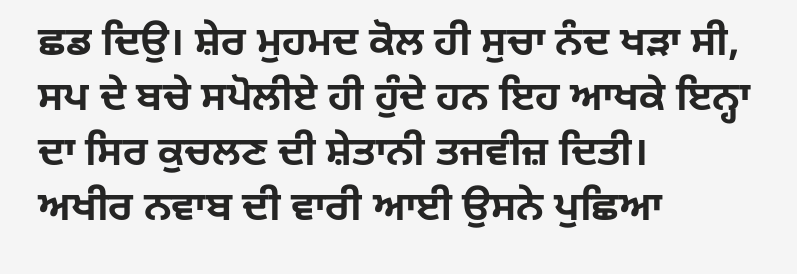ਛਡ ਦਿਉ। ਸ਼ੇਰ ਮੁਹਮਦ ਕੋਲ ਹੀ ਸੁਚਾ ਨੰਦ ਖੜਾ ਸੀ, ਸਪ ਦੇ ਬਚੇ ਸਪੋਲੀਏ ਹੀ ਹੁੰਦੇ ਹਨ ਇਹ ਆਖਕੇ ਇਨ੍ਹਾ ਦਾ ਸਿਰ ਕੁਚਲਣ ਦੀ ਸ਼ੇਤਾਨੀ ਤਜਵੀਜ਼ ਦਿਤੀ।
ਅਖੀਰ ਨਵਾਬ ਦੀ ਵਾਰੀ ਆਈ ਉਸਨੇ ਪੁਛਿਆ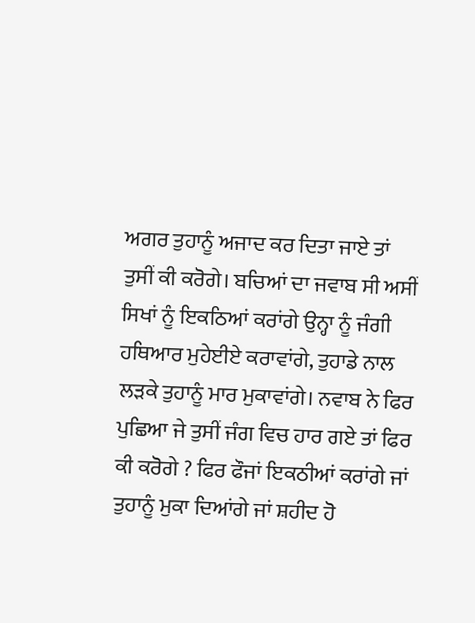ਅਗਰ ਤੁਹਾਨੂੰ ਅਜਾਦ ਕਰ ਦਿਤਾ ਜਾਏ ਤਾਂ ਤੁਸੀਂ ਕੀ ਕਰੋਗੇ। ਬਚਿਆਂ ਦਾ ਜਵਾਬ ਸੀ ਅਸੀਂ ਸਿਖਾਂ ਨੂੰ ਇਕਠਿਆਂ ਕਰਾਂਗੇ ਉਨ੍ਹਾ ਨੂੰ ਜੰਗੀ ਹਥਿਆਰ ਮੁਹੇਈਏ ਕਰਾਵਾਂਗੇ, ਤੁਹਾਡੇ ਨਾਲ ਲੜਕੇ ਤੁਹਾਨੂੰ ਮਾਰ ਮੁਕਾਵਾਂਗੇ। ਨਵਾਬ ਨੇ ਫਿਰ ਪੁਛਿਆ ਜੇ ਤੁਸੀਂ ਜੰਗ ਵਿਚ ਹਾਰ ਗਏ ਤਾਂ ਫਿਰ ਕੀ ਕਰੋਗੇ ? ਫਿਰ ਫੌਜਾਂ ਇਕਠੀਆਂ ਕਰਾਂਗੇ ਜਾਂ ਤੁਹਾਨੂੰ ਮੁਕਾ ਦਿਆਂਗੇ ਜਾਂ ਸ਼ਹੀਦ ਹੋ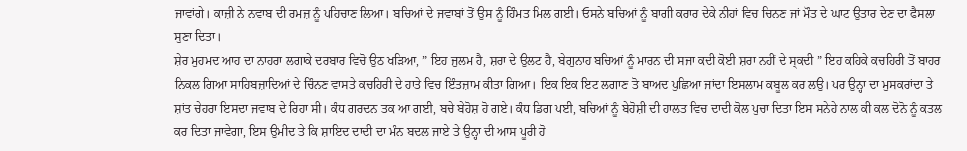ਜਾਵਾਂਗੇ। ਕਾਜ਼ੀ ਨੇ ਨਵਾਬ ਦੀ ਰਮਜ਼ ਨੂੰ ਪਹਿਚਾਣ ਲਿਆ। ਬਚਿਆਂ ਦੇ ਜਵਾਬਾਂ ਤੋਂ ਉਸ ਨੂੰ ਹਿੰਮਤ ਮਿਲ ਗਈ। ਓਸਨੇ ਬਚਿਆਂ ਨੂੰ ਬਾਗੀ ਕਰਾਰ ਦੇਕੇ ਨੀਹਾਂ ਵਿਚ ਚਿਨਣ ਜਾਂ ਮੌਤ ਦੇ ਘਾਟ ਉਤਾਰ ਦੇਣ ਦਾ ਫੈਸਲਾ ਸੁਣਾ ਦਿਤਾ।
ਸ਼ੇਰ ਮੁਹਮਦ ਆਹ ਦਾ ਨਾਹਰਾ ਲਗਾਕੇ ਦਰਬਾਰ ਵਿਚੋ ਉਠ ਖੜਿਆ, ” ਇਹ ਜੁਲਮ ਹੈ, ਸ਼ਰਾ ਦੇ ਉਲਟ ਹੈ, ਬੇਗੁਨਾਹ ਬਚਿਆਂ ਨੂੰ ਮਾਰਨ ਦੀ ਸਜਾ ਕਦੀ ਕੋਈ ਸ਼ਰਾ ਨਹੀਂ ਦੇ ਸ੍ਕਦੀ ” ਇਹ ਕਹਿਕੇ ਕਚਹਿਰੀ ਤੋਂ ਬਾਹਰ ਨਿਕਲ ਗਿਆ ਸਾਹਿਬਜ਼ਾਦਿਆਂ ਦੇ ਚਿੰਨਣ ਵਾਸਤੇ ਕਚਹਿਰੀ ਦੇ ਹਾਤੇ ਵਿਚ ਇੰਤਜ਼ਾਮ ਕੀਤਾ ਗਿਆ। ਇਕ ਇਕ ਇਟ ਲਗਾਣ ਤੋ ਬਾਅਦ ਪੁਛਿਆ ਜਾਂਦਾ ਇਸਲਾਮ ਕਬੂਲ ਕਰ ਲਉ। ਪਰ ਉਨ੍ਹਾ ਦਾ ਮੁਸਕਰਾਂਦਾ ਤੇ ਸ਼ਾਂਤ ਚੇਹਰਾ ਇਸਦਾ ਜਵਾਬ ਦੇ ਰਿਹਾ ਸੀ। ਕੰਧ ਗਰਦਨ ਤਕ ਆ ਗਈ, ਬਚੇ ਬੇਹੋਸ਼ ਹੋ ਗਏ। ਕੰਧ ਡਿਗ ਪਈ, ਬਚਿਆਂ ਨੂੰ ਬੇਹੋਸ਼ੀ ਦੀ ਹਾਲਤ ਵਿਚ ਦਾਦੀ ਕੋਲ ਪੁਚਾ ਦਿਤਾ ਇਸ ਸਨੇਹੇ ਨਾਲ ਕੀ ਕਲ ਦੋਨੋ ਨੂੰ ਕਤਲ ਕਰ ਦਿਤਾ ਜਾਵੇਗਾ, ਇਸ ਉਮੀਦ ਤੇ ਕਿ ਸ਼ਾਇਦ ਦਾਦੀ ਦਾ ਮੰਨ ਬਦਲ ਜਾਏ ਤੇ ਉਨ੍ਹਾ ਦੀ ਆਸ ਪੂਰੀ ਹੋ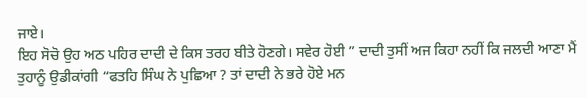ਜਾਏ।
ਇਹ ਸੋਚੋ ਉਹ ਅਠ ਪਹਿਰ ਦਾਦੀ ਦੇ ਕਿਸ ਤਰਹ ਬੀਤੇ ਹੋਣਗੇ। ਸਵੇਰ ਹੋਈ ” ਦਾਦੀ ਤੁਸੀਂ ਅਜ ਕਿਹਾ ਨਹੀਂ ਕਿ ਜਲਦੀ ਆਣਾ ਮੈਂ ਤੁਹਾਨੂੰ ਉਡੀਕਾਂਗੀ “ਫਤਹਿ ਸਿੰਘ ਨੇ ਪੁਛਿਆ ? ਤਾਂ ਦਾਦੀ ਨੇ ਭਰੇ ਹੋਏ ਮਨ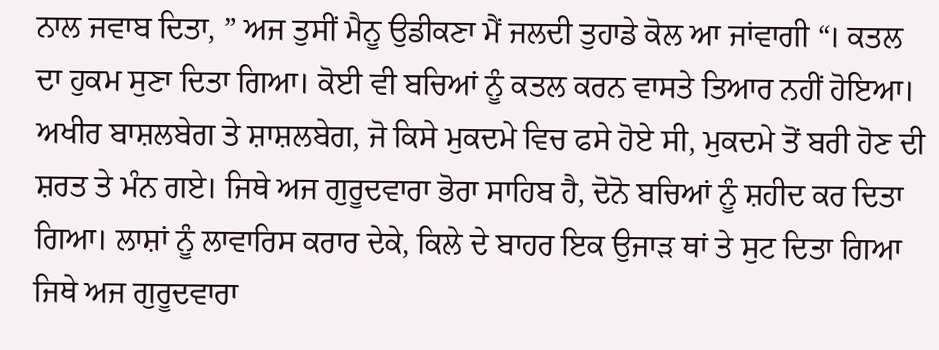ਨਾਲ ਜਵਾਬ ਦਿਤਾ, ” ਅਜ ਤੁਸੀਂ ਮੈਨੂ ਉਡੀਕਣਾ ਮੈਂ ਜਲਦੀ ਤੁਹਾਡੇ ਕੋਲ ਆ ਜਾਂਵਾਗੀ “। ਕਤਲ ਦਾ ਹੁਕਮ ਸੁਣਾ ਦਿਤਾ ਗਿਆ। ਕੋਈ ਵੀ ਬਚਿਆਂ ਨੂੰ ਕਤਲ ਕਰਨ ਵਾਸਤੇ ਤਿਆਰ ਨਹੀਂ ਹੋਇਆ। ਅਖੀਰ ਬਾਸ਼ਲਬੇਗ ਤੇ ਸ਼ਾਸ਼ਲਬੇਗ, ਜੋ ਕਿਸੇ ਮੁਕਦਮੇ ਵਿਚ ਫਸੇ ਹੋਏ ਸੀ, ਮੁਕਦਮੇ ਤੋਂ ਬਰੀ ਹੋਣ ਦੀ ਸ਼ਰਤ ਤੇ ਮੰਨ ਗਏ। ਜਿਥੇ ਅਜ ਗੁਰੂਦਵਾਰਾ ਭੋਰਾ ਸਾਹਿਬ ਹੈ, ਦੋਨੋ ਬਚਿਆਂ ਨੂੰ ਸ਼ਹੀਦ ਕਰ ਦਿਤਾ ਗਿਆ। ਲਾਸ਼ਾਂ ਨੂੰ ਲਾਵਾਰਿਸ ਕਰਾਰ ਦੇਕੇ, ਕਿਲੇ ਦੇ ਬਾਹਰ ਇਕ ਉਜਾੜ ਥਾਂ ਤੇ ਸੁਟ ਦਿਤਾ ਗਿਆ ਜਿਥੇ ਅਜ ਗੁਰੂਦਵਾਰਾ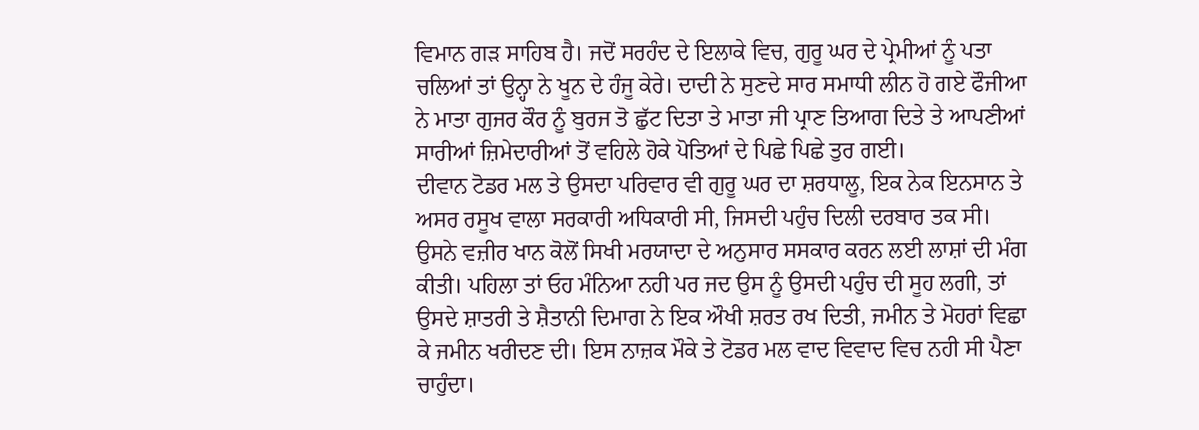ਵਿਮਾਨ ਗੜ ਸਾਹਿਬ ਹੈ। ਜਦੋਂ ਸਰਹੰਦ ਦੇ ਇਲਾਕੇ ਵਿਚ, ਗੁਰੂ ਘਰ ਦੇ ਪ੍ਰੇਮੀਆਂ ਨੂੰ ਪਤਾ ਚਲਿਆਂ ਤਾਂ ਉਨ੍ਹਾ ਨੇ ਖੂਨ ਦੇ ਹੰਜੂ ਕੇਰੇ। ਦਾਦੀ ਨੇ ਸੁਣਦੇ ਸਾਰ ਸਮਾਧੀ ਲੀਨ ਹੋ ਗਏ ਫੌਜੀਆ ਨੇ ਮਾਤਾ ਗੁਜਰ ਕੌਰ ਨੂੰ ਬੁਰਜ ਤੋ ਛੁੱਟ ਦਿਤਾ ਤੇ ਮਾਤਾ ਜੀ ਪ੍ਰਾਣ ਤਿਆਗ ਦਿਤੇ ਤੇ ਆਪਣੀਆਂ ਸਾਰੀਆਂ ਜ਼ਿਮੇਦਾਰੀਆਂ ਤੋਂ ਵਹਿਲੇ ਹੋਕੇ ਪੋਤਿਆਂ ਦੇ ਪਿਛੇ ਪਿਛੇ ਤੁਰ ਗਈ।
ਦੀਵਾਨ ਟੋਡਰ ਮਲ ਤੇ ਉਸਦਾ ਪਰਿਵਾਰ ਵੀ ਗੁਰੂ ਘਰ ਦਾ ਸ਼ਰਧਾਲੂ, ਇਕ ਨੇਕ ਇਨਸਾਨ ਤੇ ਅਸਰ ਰਸੂਖ ਵਾਲਾ ਸਰਕਾਰੀ ਅਧਿਕਾਰੀ ਸੀ, ਜਿਸਦੀ ਪਹੁੰਚ ਦਿਲੀ ਦਰਬਾਰ ਤਕ ਸੀ। ਉਸਨੇ ਵਜ਼ੀਰ ਖਾਨ ਕੋਲੋਂ ਸਿਖੀ ਮਰਯਾਦਾ ਦੇ ਅਨੁਸਾਰ ਸਸਕਾਰ ਕਰਨ ਲਈ ਲਾਸ਼ਾਂ ਦੀ ਮੰਗ ਕੀਤੀ। ਪਹਿਲਾ ਤਾਂ ਓਹ ਮੰਨਿਆ ਨਹੀ ਪਰ ਜਦ ਉਸ ਨੂੰ ਉਸਦੀ ਪਹੁੰਚ ਦੀ ਸੂਹ ਲਗੀ, ਤਾਂ ਉਸਦੇ ਸ਼ਾਤਰੀ ਤੇ ਸ਼ੈਤਾਨੀ ਦਿਮਾਗ ਨੇ ਇਕ ਔਖੀ ਸ਼ਰਤ ਰਖ ਦਿਤੀ, ਜਮੀਨ ਤੇ ਮੋਹਰਾਂ ਵਿਛਾ ਕੇ ਜਮੀਨ ਖਰੀਦਣ ਦੀ। ਇਸ ਨਾਜ਼ਕ ਮੌਕੇ ਤੇ ਟੋਡਰ ਮਲ ਵਾਦ ਵਿਵਾਦ ਵਿਚ ਨਹੀ ਸੀ ਪੈਣਾ ਚਾਹੁੰਦਾ।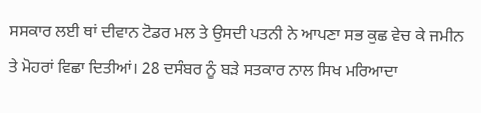ਸਸਕਾਰ ਲਈ ਥਾਂ ਦੀਵਾਨ ਟੋਡਰ ਮਲ ਤੇ ਉਸਦੀ ਪਤਨੀ ਨੇ ਆਪਣਾ ਸਭ ਕੁਛ ਵੇਚ ਕੇ ਜਮੀਨ ਤੇ ਮੋਹਰਾਂ ਵਿਛਾ ਦਿਤੀਆਂ। 28 ਦਸੰਬਰ ਨੂੰ ਬੜੇ ਸਤਕਾਰ ਨਾਲ ਸਿਖ ਮਰਿਆਦਾ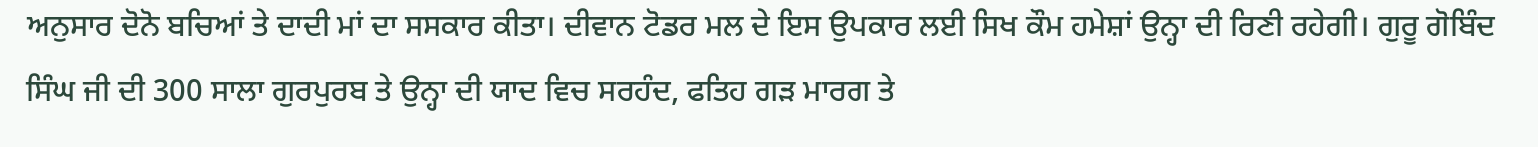ਅਨੁਸਾਰ ਦੋਨੋ ਬਚਿਆਂ ਤੇ ਦਾਦੀ ਮਾਂ ਦਾ ਸਸਕਾਰ ਕੀਤਾ। ਦੀਵਾਨ ਟੋਡਰ ਮਲ ਦੇ ਇਸ ਉਪਕਾਰ ਲਈ ਸਿਖ ਕੌਮ ਹਮੇਸ਼ਾਂ ਉਨ੍ਹਾ ਦੀ ਰਿਣੀ ਰਹੇਗੀ। ਗੁਰੂ ਗੋਬਿੰਦ ਸਿੰਘ ਜੀ ਦੀ 300 ਸਾਲਾ ਗੁਰਪੁਰਬ ਤੇ ਉਨ੍ਹਾ ਦੀ ਯਾਦ ਵਿਚ ਸਰਹੰਦ, ਫਤਿਹ ਗੜ ਮਾਰਗ ਤੇ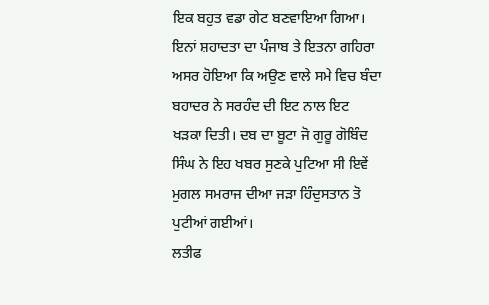ਇਕ ਬਹੁਤ ਵਡਾ ਗੇਟ ਬਣਵਾਇਆ ਗਿਆ। ਇਨਾਂ ਸ਼ਹਾਦਤਾ ਦਾ ਪੰਜਾਬ ਤੇ ਇਤਨਾ ਗਹਿਰਾ ਅਸਰ ਹੋਇਆ ਕਿ ਅਉਣ ਵਾਲੇ ਸਮੇ ਵਿਚ ਬੰਦਾ ਬਹਾਦਰ ਨੇ ਸਰਹੰਦ ਦੀ ਇਟ ਨਾਲ ਇਟ ਖੜਕਾ ਦਿਤੀ। ਦਬ ਦਾ ਬੂਟਾ ਜੋ ਗੁਰੂ ਗੋਬਿੰਦ ਸਿੰਘ ਨੇ ਇਹ ਖਬਰ ਸੁਣਕੇ ਪੁਟਿਆ ਸੀ ਇਵੇਂ ਮੁਗਲ ਸਮਰਾਜ ਦੀਆ ਜੜਾ ਹਿੰਦੁਸਤਾਨ ਤੋ ਪੁਟੀਆਂ ਗਈਆਂ।
ਲਤੀਫ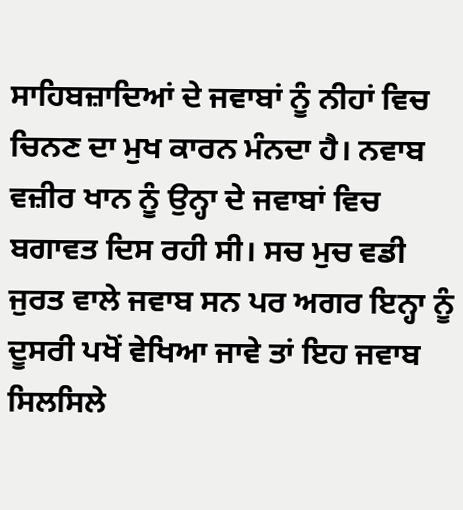ਸਾਹਿਬਜ਼ਾਦਿਆਂ ਦੇ ਜਵਾਬਾਂ ਨੂੰ ਨੀਹਾਂ ਵਿਚ ਚਿਨਣ ਦਾ ਮੁਖ ਕਾਰਨ ਮੰਨਦਾ ਹੈ। ਨਵਾਬ ਵਜ਼ੀਰ ਖਾਨ ਨੂੰ ਉਨ੍ਹਾ ਦੇ ਜਵਾਬਾਂ ਵਿਚ ਬਗਾਵਤ ਦਿਸ ਰਹੀ ਸੀ। ਸਚ ਮੁਚ ਵਡੀ ਜੁਰਤ ਵਾਲੇ ਜਵਾਬ ਸਨ ਪਰ ਅਗਰ ਇਨ੍ਹਾ ਨੂੰ ਦੂਸਰੀ ਪਖੋਂ ਵੇਖਿਆ ਜਾਵੇ ਤਾਂ ਇਹ ਜਵਾਬ ਸਿਲਸਿਲੇ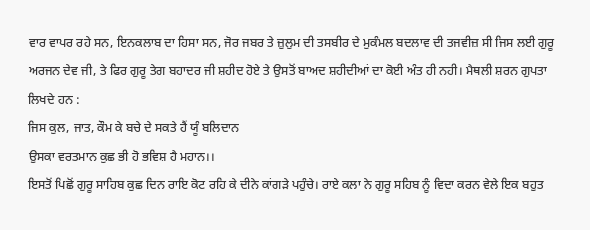ਵਾਰ ਵਾਪਰ ਰਹੇ ਸਨ, ਇਨਕਲਾਬ ਦਾ ਹਿਸਾ ਸਨ, ਜੋਰ ਜਬਰ ਤੇ ਜ਼ੁਲੁਮ ਦੀ ਤਸਬੀਰ ਦੇ ਮੁਕੰਮਲ ਬਦਲਾਵ ਦੀ ਤਜਵੀਜ਼ ਸੀ ਜਿਸ ਲਈ ਗੁਰੂ ਅਰਜਨ ਦੇਵ ਜੀ, ਤੇ ਫਿਰ ਗੁਰੂ ਤੇਗ ਬਹਾਦਰ ਜੀ ਸ਼ਹੀਦ ਹੋਏ ਤੇ ਉਸਤੋਂ ਬਾਅਦ ਸ਼ਹੀਦੀਆਂ ਦਾ ਕੋਈ ਅੰਤ ਹੀ ਨਹੀ। ਮੈਥਲੀ ਸ਼ਰਨ ਗੁਪਤਾ ਲਿਖਦੇ ਹਨ :
ਜਿਸ ਕੁਲ, ਜਾਤ, ਕੌਮ ਕੇ ਬਚੇ ਦੇ ਸਕਤੇ ਹੈਂ ਯੂੰ ਬਲਿਦਾਨ
ਉਸਕਾ ਵਰਤਮਾਨ ਕੁਛ ਭੀ ਹੋ ਭਵਿਸ਼ ਹੈ ਮਹਾਨ।।
ਇਸਤੋਂ ਪਿਛੋਂ ਗੁਰੂ ਸਾਹਿਬ ਕੁਛ ਦਿਨ ਰਾਇ ਕੋਟ ਰਹਿ ਕੇ ਦੀਨੇ ਕਾਂਗੜੇ ਪਹੁੰਚੇ। ਰਾਏ ਕਲਾ ਨੇ ਗੁਰੂ ਸਹਿਬ ਨੂੰ ਵਿਦਾ ਕਰਨ ਵੇਲੇ ਇਕ ਬਹੁਤ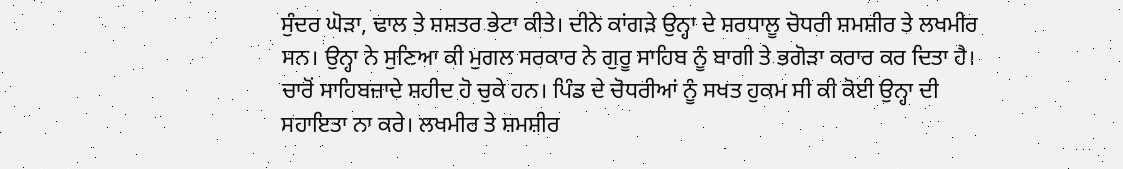ਸੁੰਦਰ ਘੋੜਾ, ਢਾਲ ਤੇ ਸ਼ਸ਼ਤਰ ਭੇਟਾ ਕੀਤੇ। ਦੀਨੇ ਕਾਂਗੜੇ ਉਨ੍ਹਾ ਦੇ ਸ਼ਰਧਾਲੂ ਚੋਧਰੀ ਸ਼ਮਸ਼ੀਰ ਤੇ ਲਖਮੀਰ ਸਨ। ਉਨ੍ਹਾ ਨੇ ਸੁਣਿਆ ਕੀ ਮੁਗਲ ਸਰਕਾਰ ਨੇ ਗੁਰੂ ਸਾਹਿਬ ਨੂੰ ਬਾਗੀ ਤੇ ਭਗੋੜਾ ਕਰਾਰ ਕਰ ਦਿਤਾ ਹੈ। ਚਾਰੋਂ ਸਾਹਿਬਜ਼ਾਦੇ ਸ਼ਹੀਦ ਹੋ ਚੁਕੇ ਹਨ। ਪਿੰਡ ਦੇ ਚੋਧਰੀਆਂ ਨੂੰ ਸਖਤ ਹੁਕਮ ਸੀ ਕੀ ਕੋਈ ਉਨ੍ਹਾ ਦੀ ਸਹਾਇਤਾ ਨਾ ਕਰੇ। ਲਖਮੀਰ ਤੇ ਸ਼ਮਸ਼ੀਰ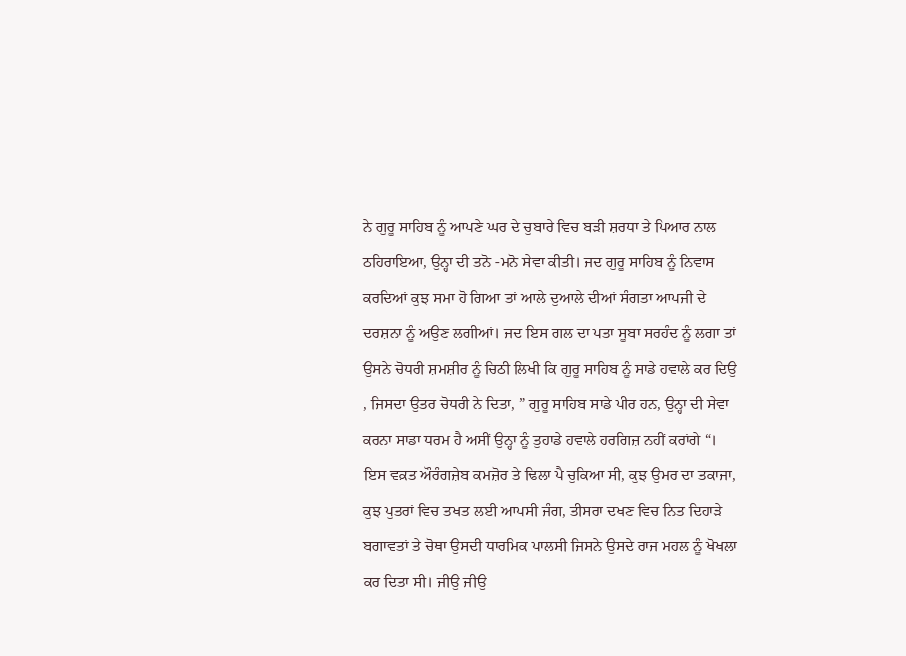ਨੇ ਗੁਰੂ ਸਾਹਿਬ ਨੂੰ ਆਪਣੇ ਘਰ ਦੇ ਚੁਬਾਰੇ ਵਿਚ ਬੜੀ ਸ਼ਰਧਾ ਤੇ ਪਿਆਰ ਨਾਲ ਠਹਿਰਾਇਆ, ਉਨ੍ਹਾ ਦੀ ਤਨੋ -ਮਨੋ ਸੇਵਾ ਕੀਤੀ। ਜਦ ਗੁਰੂ ਸਾਹਿਬ ਨੂੰ ਨਿਵਾਸ ਕਰਦਿਆਂ ਕੁਝ ਸਮਾ ਹੋ ਗਿਆ ਤਾਂ ਆਲੇ ਦੁਆਲੇ ਦੀਆਂ ਸੰਗਤਾ ਆਪਜੀ ਦੇ ਦਰਸ਼ਨਾ ਨੂੰ ਅਉਣ ਲਗੀਆਂ। ਜਦ ਇਸ ਗਲ ਦਾ ਪਤਾ ਸੂਬਾ ਸਰਹੰਦ ਨੂੰ ਲਗਾ ਤਾਂ ਉਸਨੇ ਚੋਧਰੀ ਸ਼ਮਸ਼ੀਰ ਨੂੰ ਚਿਠੀ ਲਿਖੀ ਕਿ ਗੁਰੂ ਸਾਹਿਬ ਨੂੰ ਸਾਡੇ ਹਵਾਲੇ ਕਰ ਦਿਉ , ਜਿਸਦਾ ਉਤਰ ਚੋਧਰੀ ਨੇ ਦਿਤਾ, ” ਗੁਰੂ ਸਾਹਿਬ ਸਾਡੇ ਪੀਰ ਹਨ, ਉਨ੍ਹਾ ਦੀ ਸੇਵਾ ਕਰਨਾ ਸਾਡਾ ਧਰਮ ਹੈ ਅਸੀਂ ਉਨ੍ਹਾ ਨੂੰ ਤੁਹਾਡੇ ਹਵਾਲੇ ਹਰਗਿਜ਼ ਨਹੀਂ ਕਰਾਂਗੇ “।
ਇਸ ਵਕ਼ਤ ਔਰੰਗਜ਼ੇਬ ਕਮਜ਼ੋਰ ਤੇ ਢਿਲਾ ਪੈ ਚੁਕਿਆ ਸੀ, ਕੁਝ ਉਮਰ ਦਾ ਤਕਾਜਾ, ਕੁਝ ਪੁਤਰਾਂ ਵਿਚ ਤਖਤ ਲਈ ਆਪਸੀ ਜੰਗ, ਤੀਸਰਾ ਦਖਣ ਵਿਚ ਨਿਤ ਦਿਹਾੜੇ ਬਗਾਵਤਾਂ ਤੇ ਚੋਥਾ ਉਸਦੀ ਧਾਰਮਿਕ ਪਾਲਸੀ ਜਿਸਨੇ ਉਸਦੇ ਰਾਜ ਮਹਲ ਨੂੰ ਖੋਖਲਾ ਕਰ ਦਿਤਾ ਸੀ। ਜੀਉ ਜੀਉ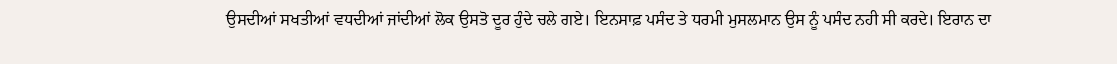ਉਸਦੀਆਂ ਸਖਤੀਆਂ ਵਧਦੀਆਂ ਜਾਂਦੀਆਂ ਲੋਕ ਉਸਤੋ ਦੂਰ ਹੁੰਦੇ ਚਲੇ ਗਏ। ਇਨਸਾਫ਼ ਪਸੰਦ ਤੇ ਧਰਮੀ ਮੁਸਲਮਾਨ ਉਸ ਨੂੰ ਪਸੰਦ ਨਹੀ ਸੀ ਕਰਦੇ। ਇਰਾਨ ਦਾ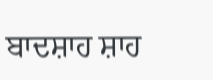ਬਾਦਸ਼ਾਹ ਸ਼ਾਹ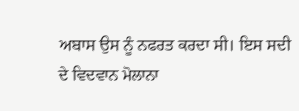ਅਬਾਸ ਉਸ ਨੂੰ ਨਫਰਤ ਕਰਦਾ ਸੀ। ਇਸ ਸਦੀ ਦੇ ਵਿਦਵਾਨ ਮੋਲਾਨਾ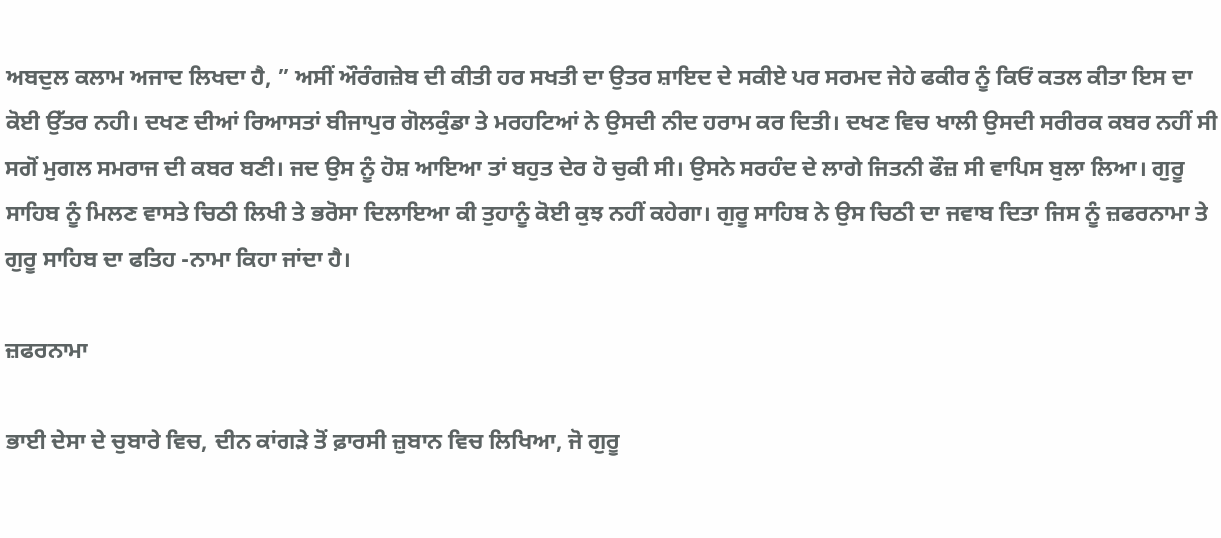ਅਬਦੁਲ ਕਲਾਮ ਅਜਾਦ ਲਿਖਦਾ ਹੈ, ” ਅਸੀਂ ਔਰੰਗਜ਼ੇਬ ਦੀ ਕੀਤੀ ਹਰ ਸਖਤੀ ਦਾ ਉਤਰ ਸ਼ਾਇਦ ਦੇ ਸਕੀਏ ਪਰ ਸਰਮਦ ਜੇਹੇ ਫਕੀਰ ਨੂੰ ਕਿਓਂ ਕਤਲ ਕੀਤਾ ਇਸ ਦਾ ਕੋਈ ਉੱਤਰ ਨਹੀ। ਦਖਣ ਦੀਆਂ ਰਿਆਸਤਾਂ ਬੀਜਾਪੁਰ ਗੋਲਕੁੰਡਾ ਤੇ ਮਰਹਟਿਆਂ ਨੇ ਉਸਦੀ ਨੀਦ ਹਰਾਮ ਕਰ ਦਿਤੀ। ਦਖਣ ਵਿਚ ਖਾਲੀ ਉਸਦੀ ਸਰੀਰਕ ਕਬਰ ਨਹੀਂ ਸੀ ਸਗੋਂ ਮੁਗਲ ਸਮਰਾਜ ਦੀ ਕਬਰ ਬਣੀ। ਜਦ ਉਸ ਨੂੰ ਹੋਸ਼ ਆਇਆ ਤਾਂ ਬਹੁਤ ਦੇਰ ਹੋ ਚੁਕੀ ਸੀ। ਉਸਨੇ ਸਰਹੰਦ ਦੇ ਲਾਗੇ ਜਿਤਨੀ ਫੌਜ਼ ਸੀ ਵਾਪਿਸ ਬੁਲਾ ਲਿਆ। ਗੁਰੂ ਸਾਹਿਬ ਨੂੰ ਮਿਲਣ ਵਾਸਤੇ ਚਿਠੀ ਲਿਖੀ ਤੇ ਭਰੋਸਾ ਦਿਲਾਇਆ ਕੀ ਤੁਹਾਨੂੰ ਕੋਈ ਕੁਝ ਨਹੀਂ ਕਹੇਗਾ। ਗੁਰੂ ਸਾਹਿਬ ਨੇ ਉਸ ਚਿਠੀ ਦਾ ਜਵਾਬ ਦਿਤਾ ਜਿਸ ਨੂੰ ਜ਼ਫਰਨਾਮਾ ਤੇ ਗੁਰੂ ਸਾਹਿਬ ਦਾ ਫਤਿਹ -ਨਾਮਾ ਕਿਹਾ ਜਾਂਦਾ ਹੈ।

ਜ਼ਫਰਨਾਮਾ

ਭਾਈ ਦੇਸਾ ਦੇ ਚੁਬਾਰੇ ਵਿਚ, ਦੀਨ ਕਾਂਗੜੇ ਤੋਂ ਫ਼ਾਰਸੀ ਜ਼ੁਬਾਨ ਵਿਚ ਲਿਖਿਆ, ਜੋ ਗੁਰੂ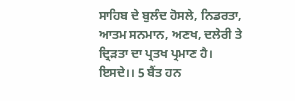ਸਾਹਿਬ ਦੇ ਬੁਲੰਦ ਹੋਸਲੇ, ਨਿਡਰਤਾ, ਆਤਮ ਸਨਮਾਨ, ਅਣਖ, ਦਲੇਰੀ ਤੇ ਦ੍ਰਿੜਤਾ ਦਾ ਪ੍ਰਤਖ ਪ੍ਰਮਾਣ ਹੈ। ਇਸਦੇ।। 5 ਬੈਂਤ ਹਨ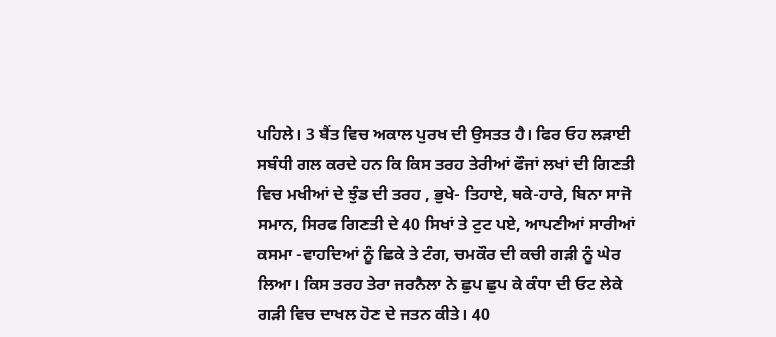ਪਹਿਲੇ। 3 ਬੈਂਤ ਵਿਚ ਅਕਾਲ ਪੁਰਖ ਦੀ ਉਸਤਤ ਹੈ। ਫਿਰ ਓਹ ਲੜਾਈ ਸਬੰਧੀ ਗਲ ਕਰਦੇ ਹਨ ਕਿ ਕਿਸ ਤਰਹ ਤੇਰੀਆਂ ਫੌਜਾਂ ਲਖਾਂ ਦੀ ਗਿਣਤੀ ਵਿਚ ਮਖੀਆਂ ਦੇ ਝੁੰਡ ਦੀ ਤਰਹ , ਭੁਖੇ- ਤਿਹਾਏ, ਥਕੇ-ਹਾਰੇ, ਬਿਨਾ ਸਾਜੋ ਸਮਾਨ, ਸਿਰਫ ਗਿਣਤੀ ਦੇ 40 ਸਿਖਾਂ ਤੇ ਟੁਟ ਪਏ, ਆਪਣੀਆਂ ਸਾਰੀਆਂ ਕਸਮਾ -ਵਾਹਦਿਆਂ ਨੂੰ ਛਿਕੇ ਤੇ ਟੰਗ, ਚਮਕੌਰ ਦੀ ਕਚੀ ਗੜੀ ਨੂੰ ਘੇਰ ਲਿਆ। ਕਿਸ ਤਰਹ ਤੇਰਾ ਜਰਨੈਲਾ ਨੇ ਛੁਪ ਛੁਪ ਕੇ ਕੰਧਾ ਦੀ ਓਟ ਲੇਕੇ ਗੜੀ ਵਿਚ ਦਾਖਲ ਹੋਣ ਦੇ ਜਤਨ ਕੀਤੇ। 40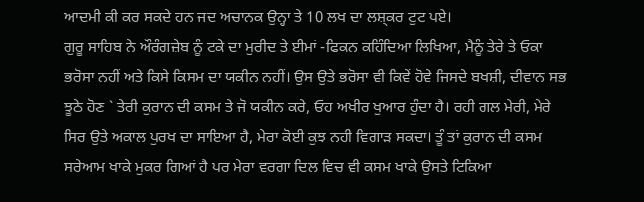ਆਦਮੀ ਕੀ ਕਰ ਸਕਦੇ ਹਨ ਜਦ ਅਚਾਨਕ ਉਨ੍ਹਾ ਤੇ 10 ਲਖ ਦਾ ਲਸ਼੍ਕਰ ਟੁਟ ਪਏ।
ਗੁਰੂ ਸਾਹਿਬ ਨੇ ਔਰੰਗਜ਼ੇਬ ਨੂੰ ਟਕੇ ਦਾ ਮੁਰੀਦ ਤੇ ਈਮਾਂ -ਫਿਕਨ ਕਹਿੰਦਿਆ ਲਿਖਿਆ, ਮੈਨੂੰ ਤੇਰੇ ਤੇ ਓਕਾ ਭਰੋਸਾ ਨਹੀਂ ਅਤੇ ਕਿਸੇ ਕਿਸਮ ਦਾ ਯਕੀਨ ਨਹੀਂ। ਉਸ ਉਤੇ ਭਰੋਸਾ ਵੀ ਕਿਵੇਂ ਹੋਵੇ ਜਿਸਦੇ ਬਖਸ਼ੀ, ਦੀਵਾਨ ਸਭ ਝੂਠੇ ਹੋਣ ` ਤੇਰੀ ਕੁਰਾਨ ਦੀ ਕਸਮ ਤੇ ਜੋ ਯਕੀਨ ਕਰੇ, ਓਹ ਅਖੀਰ ਖੁਆਰ ਹੁੰਦਾ ਹੈ। ਰਹੀ ਗਲ ਮੇਰੀ, ਮੇਰੇ ਸਿਰ ਉਤੇ ਅਕਾਲ ਪੁਰਖ ਦਾ ਸਾਇਆ ਹੈ, ਮੇਰਾ ਕੋਈ ਕੁਝ ਨਹੀ ਵਿਗਾੜ ਸਕਦਾ। ਤੂੰ ਤਾਂ ਕੁਰਾਨ ਦੀ ਕਸਮ ਸਰੇਆਮ ਖਾਕੇ ਮੁਕਰ ਗਿਆਂ ਹੈ ਪਰ ਮੇਰਾ ਵਰਗਾ ਦਿਲ ਵਿਚ ਵੀ ਕਸਮ ਖਾਕੇ ਉਸਤੇ ਟਿਕਿਆ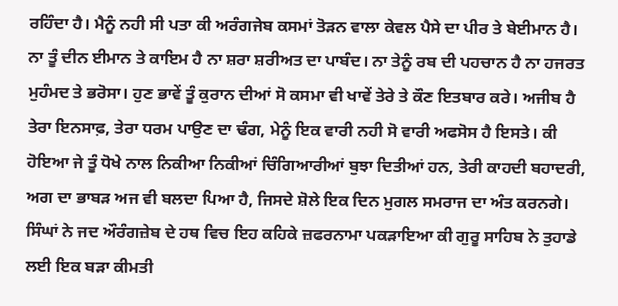ਰਹਿੰਦਾ ਹੈ। ਮੈਨੂੰ ਨਹੀ ਸੀ ਪਤਾ ਕੀ ਅਰੰਗਜੇਬ ਕਸਮਾਂ ਤੋੜਨ ਵਾਲਾ ਕੇਵਲ ਪੈਸੇ ਦਾ ਪੀਰ ਤੇ ਬੇਈਮਾਨ ਹੈ। ਨਾ ਤੂੰ ਦੀਨ ਈਮਾਨ ਤੇ ਕਾਇਮ ਹੈ ਨਾ ਸ਼ਰਾ ਸ਼ਰੀਅਤ ਦਾ ਪਾਬੰਦ। ਨਾ ਤੇਨੂੰ ਰਬ ਦੀ ਪਹਚਾਨ ਹੈ ਨਾ ਹਜਰਤ ਮੁਹੰਮਦ ਤੇ ਭਰੋਸਾ। ਹੁਣ ਭਾਵੇਂ ਤੂੰ ਕੁਰਾਨ ਦੀਆਂ ਸੋ ਕਸਮਾ ਵੀ ਖਾਵੇਂ ਤੇਰੇ ਤੇ ਕੌਣ ਇਤਬਾਰ ਕਰੇ। ਅਜੀਬ ਹੈ ਤੇਰਾ ਇਨਸਾਫ਼, ਤੇਰਾ ਧਰਮ ਪਾਉਣ ਦਾ ਢੰਗ, ਮੇਨੂੰ ਇਕ ਵਾਰੀ ਨਹੀ ਸੋ ਵਾਰੀ ਅਫਸੋਸ ਹੈ ਇਸਤੇ। ਕੀ ਹੋਇਆ ਜੇ ਤੂੰ ਧੋਖੇ ਨਾਲ ਨਿਕੀਆ ਨਿਕੀਆਂ ਚਿੰਗਿਆਰੀਆਂ ਬੁਝਾ ਦਿਤੀਆਂ ਹਨ, ਤੇਰੀ ਕਾਹਦੀ ਬਹਾਦਰੀ, ਅਗ ਦਾ ਭਾਬੜ ਅਜ ਵੀ ਬਲਦਾ ਪਿਆ ਹੈ, ਜਿਸਦੇ ਸ਼ੋਲੇ ਇਕ ਦਿਨ ਮੁਗਲ ਸਮਰਾਜ ਦਾ ਅੰਤ ਕਰਨਗੇ।
ਸਿੰਘਾਂ ਨੇ ਜਦ ਔਰੰਗਜ਼ੇਬ ਦੇ ਹਥ ਵਿਚ ਇਹ ਕਹਿਕੇ ਜ਼ਫਰਨਾਮਾ ਪਕੜਾਇਆ ਕੀ ਗੁਰੂ ਸਾਹਿਬ ਨੇ ਤੁਹਾਡੇ ਲਈ ਇਕ ਬੜਾ ਕੀਮਤੀ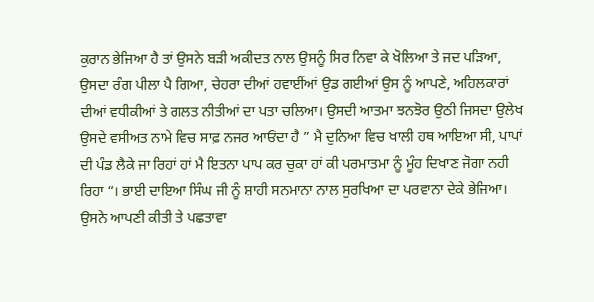ਕੁਰਾਨ ਭੇਜਿਆ ਹੈ ਤਾਂ ਉਸਨੇ ਬੜੀ ਅਕੀਦਤ ਨਾਲ ਉਸਨੂੰ ਸਿਰ ਨਿਵਾ ਕੇ ਖੋਲਿਆ ਤੇ ਜਦ ਪੜਿਆ, ਉਸਦਾ ਰੰਗ ਪੀਲਾ ਪੈ ਗਿਆ, ਚੇਹਰਾ ਦੀਆਂ ਹਵਾਈਂਆਂ ਉਡ ਗਈਆਂ ਉਸ ਨੂੰ ਆਪਣੇ, ਅਹਿਲਕਾਰਾਂ ਦੀਆਂ ਵਧੀਕੀਆਂ ਤੇ ਗਲਤ ਨੀਤੀਆਂ ਦਾ ਪਤਾ ਚਲਿਆ। ਉਸਦੀ ਆਤਮਾ ਝਨਝੋਰ ਉਠੀ ਜਿਸਦਾ ਉਲੇਖ ਉਸਦੇ ਵਸੀਅਤ ਨਾਮੇ ਵਿਚ ਸਾਫ਼ ਨਜਰ ਆਓਂਦਾ ਹੈ ” ਮੈ ਦੁਨਿਆ ਵਿਚ ਖਾਲੀ ਹਥ ਆਇਆ ਸੀ, ਪਾਪਾਂ ਦੀ ਪੰਡ ਲੈਕੇ ਜਾ ਰਿਹਾਂ ਹਾਂ ਮੈ ਇਤਨਾ ਪਾਪ ਕਰ ਚੁਕਾ ਹਾਂ ਕੀ ਪਰਮਾਤਮਾ ਨੂੰ ਮੂੰਹ ਦਿਖਾਣ ਜੋਗਾ ਨਹੀ ਰਿਹਾ “। ਭਾਈ ਦਾਇਆ ਸਿੰਘ ਜੀ ਨੂੰ ਸ਼ਾਹੀ ਸਨਮਾਨਾ ਨਾਲ ਸੁਰਖਿਆ ਦਾ ਪਰਵਾਨਾ ਦੇਕੇ ਭੇਜਿਆ। ਉਸਨੇ ਆਪਣੀ ਕੀਤੀ ਤੇ ਪਛਤਾਵਾ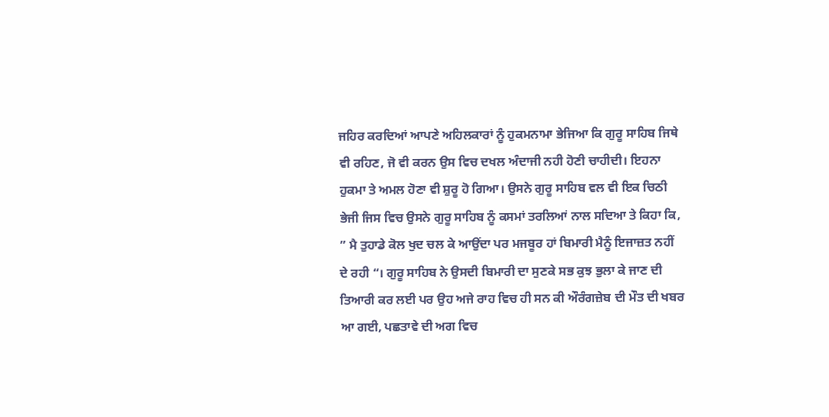ਜਹਿਰ ਕਰਦਿਆਂ ਆਪਣੇ ਅਹਿਲਕਾਰਾਂ ਨੂੰ ਹੁਕਮਨਾਮਾ ਭੇਜਿਆ ਕਿ ਗੁਰੂ ਸਾਹਿਬ ਜਿਥੇ ਵੀ ਰਹਿਣ, ਜੋ ਵੀ ਕਰਨ ਉਸ ਵਿਚ ਦਖਲ ਅੰਦਾਜੀ ਨਹੀ ਹੋਣੀ ਚਾਹੀਦੀ। ਇਹਨਾ ਹੁਕਮਾ ਤੇ ਅਮਲ ਹੋਣਾ ਵੀ ਸ਼ੁਰੂ ਹੋ ਗਿਆ। ਉਸਨੇ ਗੁਰੂ ਸਾਹਿਬ ਵਲ ਵੀ ਇਕ ਚਿਠੀ ਭੇਜੀ ਜਿਸ ਵਿਚ ਉਸਨੇ ਗੁਰੂ ਸਾਹਿਬ ਨੂੰ ਕਸਮਾਂ ਤਰਲਿਆਂ ਨਾਲ ਸਦਿਆ ਤੇ ਕਿਹਾ ਕਿ, ” ਮੈ ਤੁਹਾਡੇ ਕੋਲ ਖੁਦ ਚਲ ਕੇ ਆਉਂਦਾ ਪਰ ਮਜਬੂਰ ਹਾਂ ਬਿਮਾਰੀ ਮੈਨੂੰ ਇਜਾਜ਼ਤ ਨਹੀਂ ਦੇ ਰਹੀ “। ਗੁਰੂ ਸਾਹਿਬ ਨੇ ਉਸਦੀ ਬਿਮਾਰੀ ਦਾ ਸੁਣਕੇ ਸਭ ਕੁਝ ਭੁਲਾ ਕੇ ਜਾਣ ਦੀ ਤਿਆਰੀ ਕਰ ਲਈ ਪਰ ਉਹ ਅਜੇ ਰਾਹ ਵਿਚ ਹੀ ਸਨ ਕੀ ਔਰੰਗਜ਼ੇਬ ਦੀ ਮੌਤ ਦੀ ਖਬਰ ਆ ਗਈ, ਪਛਤਾਵੇ ਦੀ ਅਗ ਵਿਚ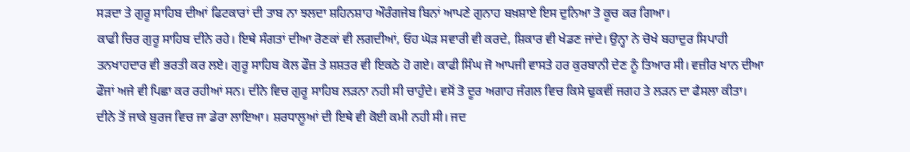ਸੜਦਾ ਤੇ ਗੁਰੂ ਸਾਹਿਬ ਦੀਆਂ ਫਿਟਕਾਰਾਂ ਦੀ ਤਾਬ ਨਾ ਝਲਦਾ ਸ਼ਹਿਨਸ਼ਾਹ ਔਰੰਗਜੇਬ ਬਿਨਾਂ ਆਪਣੇ ਗੁਨਾਹ ਬਖ਼ਸ਼ਾਏ ਇਸ ਦੁਨਿਆ ਤੋ ਕੂਚ ਕਰ ਗਿਆ।
ਕਾਫੀ ਚਿਰ ਗੁਰੂ ਸਾਹਿਬ ਦੀਨੇ ਰਹੇ। ਇਥੇ ਸੰਗਤਾਂ ਦੀਆ ਰੋਣਕਾਂ ਵੀ ਲਗਦੀਆਂ, ਓਹ ਘੋੜ ਸਵਾਰੀ ਵੀ ਕਰਦੇ, ਸ਼ਿਕਾਰ ਵੀ ਖੇਡਣ ਜਾਂਦੇ। ਉਨ੍ਹਾ ਨੇ ਚੋਖੇ ਬਹਾਦੁਰ ਸਿਪਾਹੀ ਤਨਖਾਹਦਾਰ ਵੀ ਭਰਤੀ ਕਰ ਲਏ। ਗੁਰੂ ਸਾਹਿਬ ਕੋਲ ਫੌਜ਼ ਤੇ ਸ਼ਸ਼ਤਰ ਵੀ ਇਕਠੇ ਹੋ ਗਏ। ਕਾਫੀ ਸਿੰਘ ਜੋ ਆਪਜੀ ਵਾਸਤੇ ਹਰ ਕੁਰਬਾਨੀ ਦੇਣ ਨੂੰ ਤਿਆਰ ਸੀ। ਵਜ਼ੀਰ ਖਾਨ ਦੀਆ ਫੌਜਾਂ ਅਜੇ ਵੀ ਪਿਛਾ ਕਰ ਰਹੀਆਂ ਸਨ। ਦੀਨੇ ਵਿਚ ਗੁਰੂ ਸਾਹਿਬ ਲੜਨਾ ਨਹੀ ਸੀ ਚਾਹੁੰਦੇ। ਵਸੋਂ ਤੋ ਦੂਰ ਅਗਾਹ ਜੰਗਲ ਵਿਚ ਕਿਸੇ ਢੁਕਵੀਂ ਜਗਹ ਤੇ ਲੜਨ ਦਾ ਫੈਸਲਾ ਕੀਤਾ।
ਦੀਨੇ ਤੋਂ ਜਾਕੇ ਬੁਰਜ ਵਿਚ ਜਾ ਡੇਰਾ ਲਾਇਆ। ਸ਼ਰਧਾਲੂਆਂ ਦੀ ਇਥੇ ਵੀ ਕੋਈ ਕਮੀ ਨਹੀ ਸੀ। ਜਦ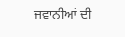ਜਵਾਨੀਆਂ ਦੀ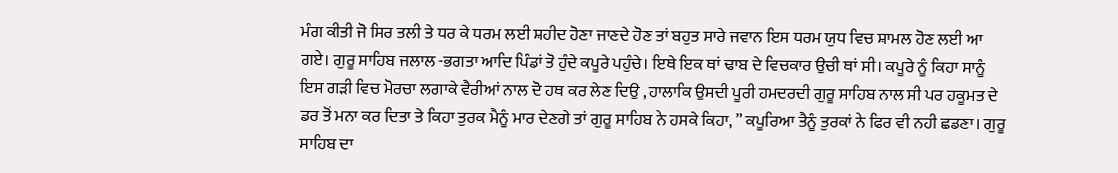ਮੰਗ ਕੀਤੀ ਜੋ ਸਿਰ ਤਲੀ ਤੇ ਧਰ ਕੇ ਧਰਮ ਲਈ ਸ਼ਹੀਦ ਹੋਣਾ ਜਾਣਦੇ ਹੋਣ ਤਾਂ ਬਹੁਤ ਸਾਰੇ ਜਵਾਨ ਇਸ ਧਰਮ ਯੁਧ ਵਿਚ ਸ਼ਾਮਲ ਹੋਣ ਲਈ ਆ ਗਏ। ਗੁਰੂ ਸਾਹਿਬ ਜਲਾਲ -ਭਗਤਾ ਆਦਿ ਪਿੰਡਾਂ ਤੋ ਹੁੰਦੇ ਕਪੂਰੇ ਪਹੁੰਚੇ। ਇਥੇ ਇਕ ਥਾਂ ਢਾਬ ਦੇ ਵਿਚਕਾਰ ਉਚੀ ਥਾਂ ਸੀ। ਕਪੂਰੇ ਨੂੰ ਕਿਹਾ ਸਾਨੂੰ ਇਸ ਗੜੀ ਵਿਚ ਮੋਰਚਾ ਲਗਾਕੇ ਵੈਰੀਆਂ ਨਾਲ ਦੋ ਹਥ ਕਰ ਲੇਣ ਦਿਉ , ਹਾਲਾਕਿ ਉਸਦੀ ਪੂਰੀ ਹਮਦਰਦੀ ਗੁਰੂ ਸਾਹਿਬ ਨਾਲ ਸੀ ਪਰ ਹਕੂਮਤ ਦੇ ਡਰ ਤੋਂ ਮਨਾ ਕਰ ਦਿਤਾ ਤੇ ਕਿਹਾ ਤੁਰਕ ਮੈਨੂੰ ਮਾਰ ਦੇਣਗੇ ਤਾਂ ਗੁਰੂ ਸਾਹਿਬ ਨੇ ਹਸਕੇ ਕਿਹਾ, ” ਕਪੂਰਿਆ ਤੈਨੂੰ ਤੁਰਕਾਂ ਨੇ ਫਿਰ ਵੀ ਨਹੀ ਛਡਣਾ। ਗੁਰੂ ਸਾਹਿਬ ਦਾ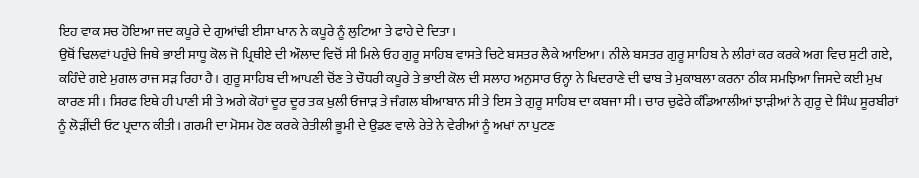ਇਹ ਵਾਕ ਸਚ ਹੋਇਆ ਜਦ ਕਪੂਰੇ ਦੇ ਗੁਆਂਢੀ ਈਸਾ ਖਾਨ ਨੇ ਕਪੂਰੇ ਨੂੰ ਲੁਟਿਆ ਤੇ ਫਾਹੇ ਦੇ ਦਿਤਾ।
ਉਥੋਂ ਢਿਲਵਾਂ ਪਹੁੰਚੇ ਜਿਥੇ ਭਾਈ ਸਾਧੂ ਕੋਲ ਜੋ ਪ੍ਰਿਥੀਏ ਦੀ ਔਲਾਦ ਵਿਚੋਂ ਸੀ ਮਿਲੇ ਓਹ ਗੁਰੂ ਸਾਹਿਬ ਵਾਸਤੇ ਚਿਟੇ ਬਸਤਰ ਲੈਕੇ ਆਇਆ। ਨੀਲੇ ਬਸਤਰ ਗੁਰੂ ਸਾਹਿਬ ਨੇ ਲੀਰਾਂ ਕਰ ਕਰਕੇ ਅਗ ਵਿਚ ਸੁਟੀ ਗਏ, ਕਹਿੰਦੇ ਗਏ ਮੁਗਲ ਰਾਜ ਸੜ ਰਿਹਾ ਹੈ। ਗੁਰੂ ਸਾਹਿਬ ਦੀ ਆਪਣੀ ਚੋਂਣ ਤੇ ਚੌਧਰੀ ਕਪੂਰੇ ਤੇ ਭਾਈ ਕੋਲ ਦੀ ਸਲਾਹ ਅਨੁਸਾਰ ਓਨ੍ਹਾ ਨੇ ਖਿਦਰਾਣੇ ਦੀ ਢਾਬ ਤੇ ਮੁਕਾਬਲਾ ਕਰਨਾ ਠੀਕ ਸਮਝਿਆ ਜਿਸਦੇ ਕਈ ਮੁਖ ਕਾਰਣ ਸੀ। ਸਿਰਫ ਇਥੇ ਹੀ ਪਾਣੀ ਸੀ ਤੇ ਅਗੇ ਕੋਹਾਂ ਦੂਰ ਦੂਰ ਤਕ ਖੁਲੀ ਓਜਾੜ ਤੇ ਜੰਗਲ ਬੀਆਬਾਨ ਸੀ ਤੇ ਇਸ ਤੇ ਗੁਰੂ ਸਾਹਿਬ ਦਾ ਕਬਜਾ ਸੀ। ਚਾਰ ਚੁਫੇਰੇ ਕੰਡਿਆਲੀਆਂ ਝਾੜੀਆਂ ਨੇ ਗੁਰੂ ਦੇ ਸਿੰਘ ਸੂਰਬੀਰਾਂ ਨੂੰ ਲੋੜੀਂਦੀ ਓਟ ਪ੍ਰਦਾਨ ਕੀਤੀ। ਗਰਮੀ ਦਾ ਮੋਸਮ ਹੋਣ ਕਰਕੇ ਰੇਤੀਲੀ ਭੂਮੀ ਦੇ ਉਡਣ ਵਾਲੇ ਰੇਤੇ ਨੇ ਵੇਰੀਆਂ ਨੂੰ ਅਖਾਂ ਨਾ ਪੁਟਣ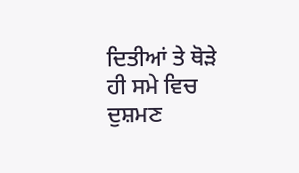ਦਿਤੀਆਂ ਤੇ ਥੋੜੇ ਹੀ ਸਮੇ ਵਿਚ ਦੁਸ਼ਮਣ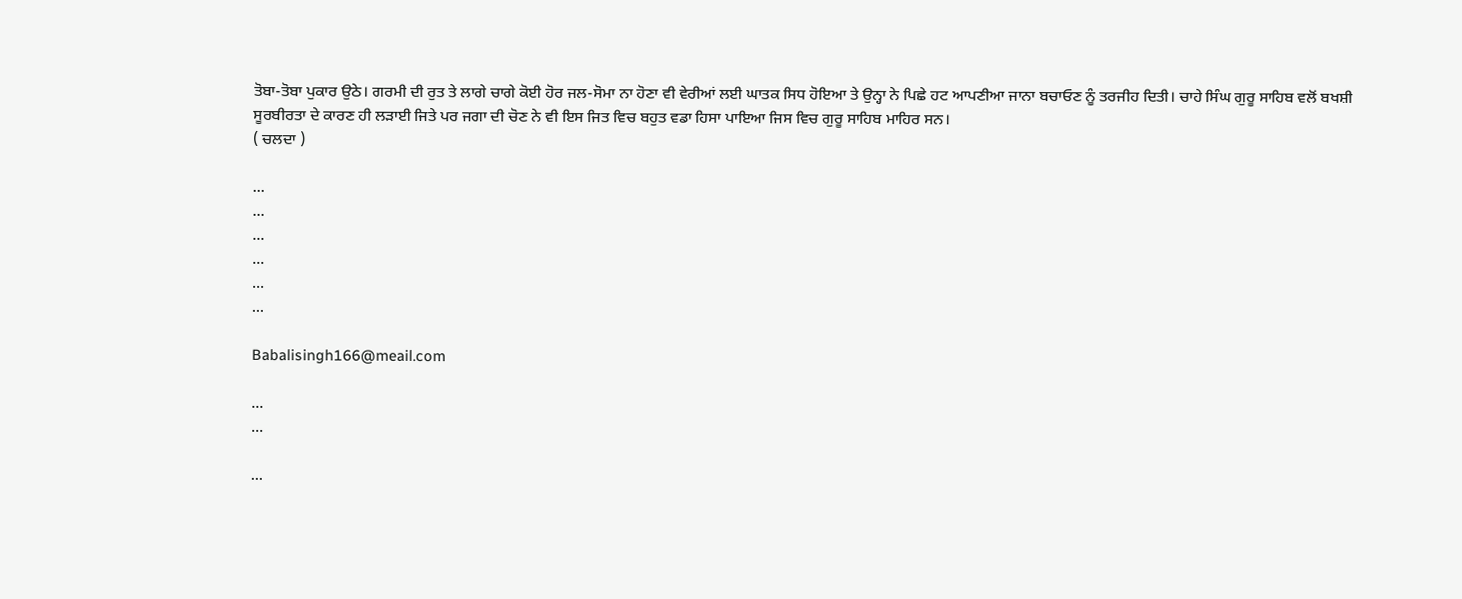ਤੋਬਾ-ਤੋਬਾ ਪੁਕਾਰ ਉਠੇ। ਗਰਮੀ ਦੀ ਰੁਤ ਤੇ ਲਾਗੇ ਚਾਗੇ ਕੋਈ ਹੋਰ ਜਲ-ਸੋਮਾ ਨਾ ਹੋਣਾ ਵੀ ਵੇਰੀਆਂ ਲਈ ਘਾਤਕ ਸਿਧ ਹੋਇਆ ਤੇ ਉਨ੍ਹਾ ਨੇ ਪਿਛੇ ਹਟ ਆਪਣੀਆ ਜਾਨਾ ਬਚਾਓਣ ਨੂੰ ਤਰਜੀਹ ਦਿਤੀ। ਚਾਹੇ ਸਿੰਘ ਗੁਰੂ ਸਾਹਿਬ ਵਲੋਂ ਬਖਸ਼ੀ ਸੂਰਬੀਰਤਾ ਦੇ ਕਾਰਣ ਹੀ ਲੜਾਈ ਜਿਤੇ ਪਰ ਜਗਾ ਦੀ ਚੋਣ ਨੇ ਵੀ ਇਸ ਜਿਤ ਵਿਚ ਬਹੁਤ ਵਡਾ ਹਿਸਾ ਪਾਇਆ ਜਿਸ ਵਿਚ ਗੁਰੂ ਸਾਹਿਬ ਮਾਹਿਰ ਸਨ।
( ਚਲਦਾ )

...
...
...
...
...
...

Babalisingh166@meail.com

...
...

...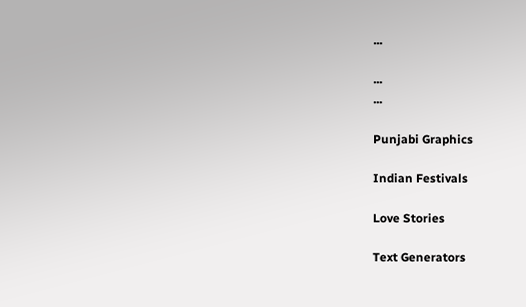...

...
...

Punjabi Graphics

Indian Festivals

Love Stories

Text Generators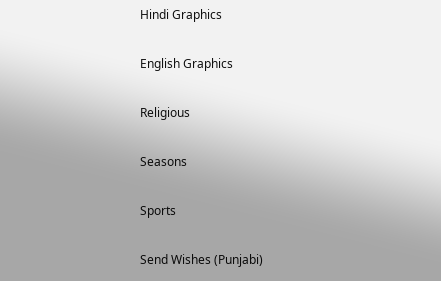Hindi Graphics

English Graphics

Religious

Seasons

Sports

Send Wishes (Punjabi)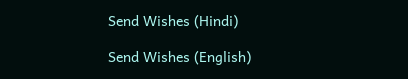Send Wishes (Hindi)

Send Wishes (English)